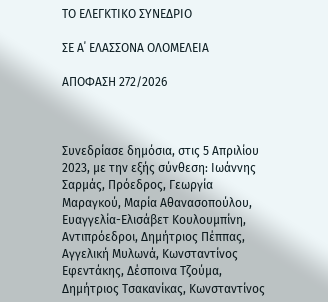ΤΟ ΕΛΕΓΚΤΙΚΟ ΣΥΝΕΔΡΙΟ

ΣΕ Α΄ ΕΛΑΣΣΟΝΑ ΟΛΟΜΕΛΕΙΑ

ΑΠΟΦΑΣΗ 272/2026



Συνεδρίασε δημόσια, στις 5 Απριλίου 2023, με την εξής σύνθεση: Ιωάννης Σαρμάς, Πρόεδρος, Γεωργία Μαραγκού, Μαρία Αθανασοπούλου, Ευαγγελία-Ελισάβετ Κουλουμπίνη, Αντιπρόεδροι, Δημήτριος Πέππας, Αγγελική Μυλωνά, Κωνσταντίνος Εφεντάκης, Δέσποινα Τζούμα, Δημήτριος Τσακανίκας, Κωνσταντίνος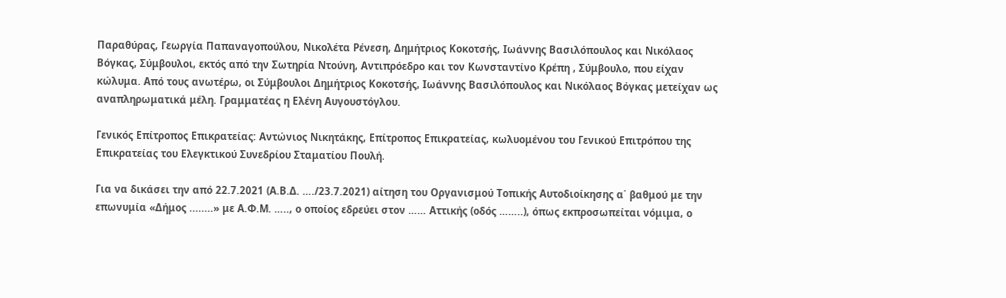Παραθύρας, Γεωργία Παπαναγοπούλου, Νικολέτα Ρένεση, Δημήτριος Κοκοτσής, Ιωάννης Βασιλόπουλος και Νικόλαος Βόγκας, Σύμβουλοι, εκτός από την Σωτηρία Ντούνη, Αντιπρόεδρο και τον Κωνσταντίνο Κρέπη , Σύμβουλο, που είχαν κώλυμα. Από τους ανωτέρω, οι Σύμβουλοι Δημήτριος Κοκοτσής, Ιωάννης Βασιλόπουλος και Νικόλαος Βόγκας μετείχαν ως αναπληρωματικά μέλη. Γραμματέας η Ελένη Αυγουστόγλου.

Γενικός Επίτροπος Επικρατείας: Αντώνιος Νικητάκης, Επίτροπος Επικρατείας, κωλυομένου του Γενικού Επιτρόπου της Επικρατείας του Ελεγκτικού Συνεδρίου Σταματίου Πουλή.

Για να δικάσει την από 22.7.2021 (Α.Β.Δ. …./23.7.2021) αίτηση του Οργανισμού Τοπικής Αυτοδιοίκησης α΄ βαθμού με την επωνυμία «Δήμος ........» με Α.Φ.Μ. ….., ο οποίος εδρεύει στον …… Αττικής (οδός ……..), όπως εκπροσωπείται νόμιμα, ο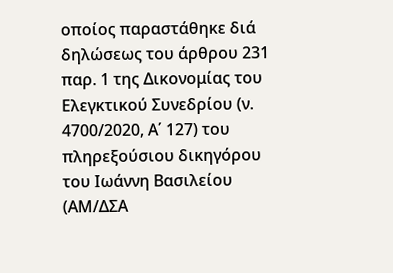οποίος παραστάθηκε διά δηλώσεως του άρθρου 231 παρ. 1 της Δικονομίας του Ελεγκτικού Συνεδρίου (ν. 4700/2020, Α΄ 127) του πληρεξούσιου δικηγόρου του Ιωάννη Βασιλείου (ΑΜ/ΔΣΑ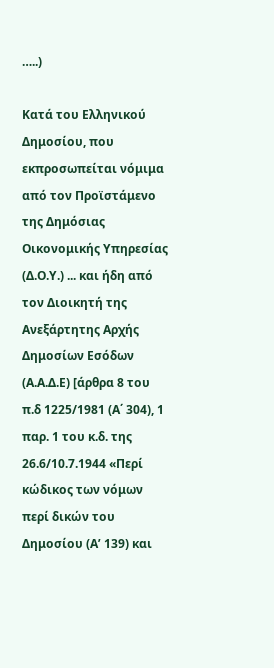…..)

Κατά του Ελληνικού Δημοσίου, που εκπροσωπείται νόμιμα από τον Προϊστάμενο της Δημόσιας Οικονομικής Υπηρεσίας (Δ.Ο.Υ.) ... και ήδη από τον Διοικητή της Ανεξάρτητης Αρχής Δημοσίων Εσόδων (Α.Α.Δ.Ε) [άρθρα 8 του π.δ 1225/1981 (Α΄ 304), 1 παρ. 1 του κ.δ. της 26.6/10.7.1944 «Περί κώδικος των νόμων περί δικών του Δημοσίου (Α’ 139) και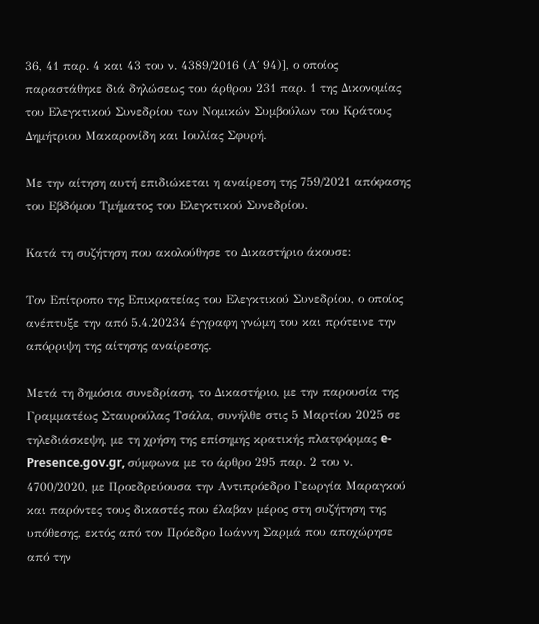36, 41 παρ. 4 και 43 του ν. 4389/2016 (Α΄ 94)], ο οποίος παραστάθηκε διά δηλώσεως του άρθρου 231 παρ. 1 της Δικονομίας του Ελεγκτικού Συνεδρίου των Νομικών Συμβούλων του Κράτους Δημήτριου Μακαρονίδη και Ιουλίας Σφυρή.

Με την αίτηση αυτή επιδιώκεται η αναίρεση της 759/2021 απόφασης του Εβδόμου Τμήματος του Ελεγκτικού Συνεδρίου.

Κατά τη συζήτηση που ακολούθησε το Δικαστήριο άκουσε:

Τον Επίτροπο της Επικρατείας του Ελεγκτικού Συνεδρίου, ο οποίος ανέπτυξε την από 5.4.20234 έγγραφη γνώμη του και πρότεινε την απόρριψη της αίτησης αναίρεσης.

Μετά τη δημόσια συνεδρίαση, το Δικαστήριο, με την παρουσία της Γραμματέως Σταυρούλας Τσάλα, συνήλθε στις 5 Μαρτίου 2025 σε τηλεδιάσκεψη, με τη χρήση της επίσημης κρατικής πλατφόρμας e-Presence.gov.gr, σύμφωνα με το άρθρο 295 παρ. 2 του ν. 4700/2020, με Προεδρεύουσα την Αντιπρόεδρο Γεωργία Μαραγκού και παρόντες τους δικαστές που έλαβαν μέρος στη συζήτηση της υπόθεσης, εκτός από τον Πρόεδρο Ιωάννη Σαρμά που αποχώρησε από την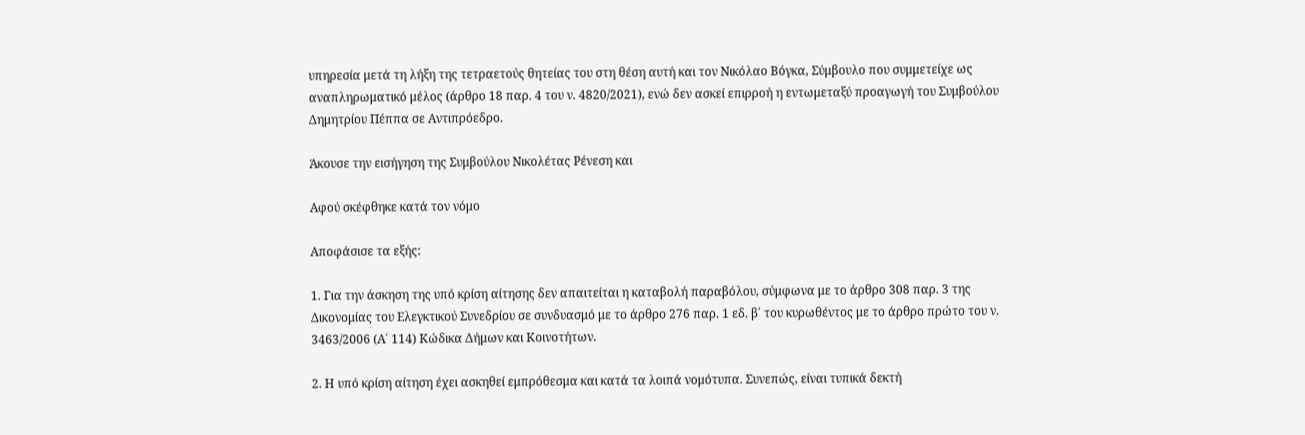υπηρεσία μετά τη λήξη της τετραετούς θητείας του στη θέση αυτή και τον Νικόλαο Βόγκα, Σύμβουλο που συμμετείχε ως αναπληρωματικό μέλος (άρθρο 18 παρ. 4 του ν. 4820/2021), ενώ δεν ασκεί επιρροή η εντωμεταξύ προαγωγή του Συμβούλου Δημητρίου Πέππα σε Αντιπρόεδρο.

Άκουσε την εισήγηση της Συμβούλου Νικολέτας Ρένεση και

Αφού σκέφθηκε κατά τον νόμο

Αποφάσισε τα εξής:

1. Για την άσκηση της υπό κρίση αίτησης δεν απαιτείται η καταβολή παραβόλου, σύμφωνα με το άρθρο 308 παρ. 3 της Δικονομίας του Ελεγκτικού Συνεδρίου σε συνδυασμό με το άρθρο 276 παρ. 1 εδ. β΄ του κυρωθέντος με το άρθρο πρώτο του ν. 3463/2006 (Α΄ 114) Κώδικα Δήμων και Κοινοτήτων.

2. Η υπό κρίση αίτηση έχει ασκηθεί εμπρόθεσμα και κατά τα λοιπά νομότυπα. Συνεπώς, είναι τυπικά δεκτή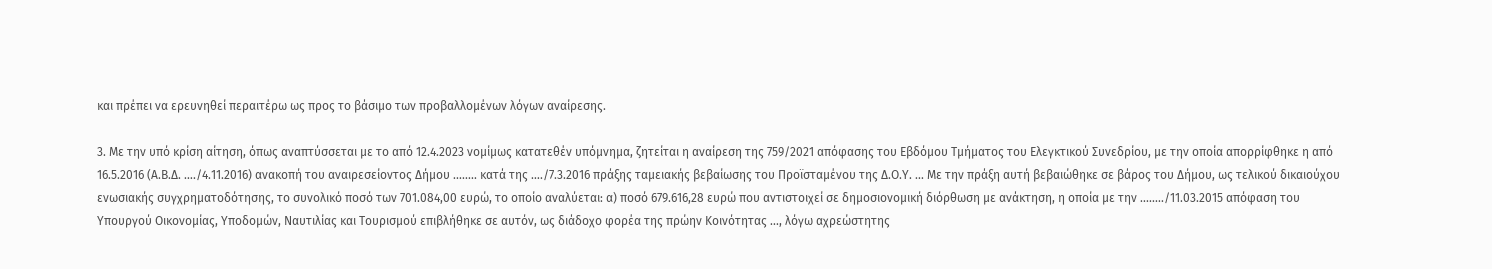και πρέπει να ερευνηθεί περαιτέρω ως προς το βάσιμο των προβαλλομένων λόγων αναίρεσης.

3. Με την υπό κρίση αίτηση, όπως αναπτύσσεται με το από 12.4.2023 νομίμως κατατεθέν υπόμνημα, ζητείται η αναίρεση της 759/2021 απόφασης του Εβδόμου Τμήματος του Ελεγκτικού Συνεδρίου, με την οποία απορρίφθηκε η από 16.5.2016 (Α.Β.Δ. …./4.11.2016) ανακοπή του αναιρεσείοντος Δήμου ........ κατά της …./7.3.2016 πράξης ταμειακής βεβαίωσης του Προϊσταμένου της Δ.Ο.Υ. ... Με την πράξη αυτή βεβαιώθηκε σε βάρος του Δήμου, ως τελικού δικαιούχου ενωσιακής συγχρηματοδότησης, το συνολικό ποσό των 701.084,00 ευρώ, το οποίο αναλύεται: α) ποσό 679.616,28 ευρώ που αντιστοιχεί σε δημοσιονομική διόρθωση με ανάκτηση, η οποία με την ......../11.03.2015 απόφαση του Υπουργού Οικονομίας, Υποδομών, Ναυτιλίας και Τουρισμού επιβλήθηκε σε αυτόν, ως διάδοχο φορέα της πρώην Κοινότητας ..., λόγω αχρεώστητης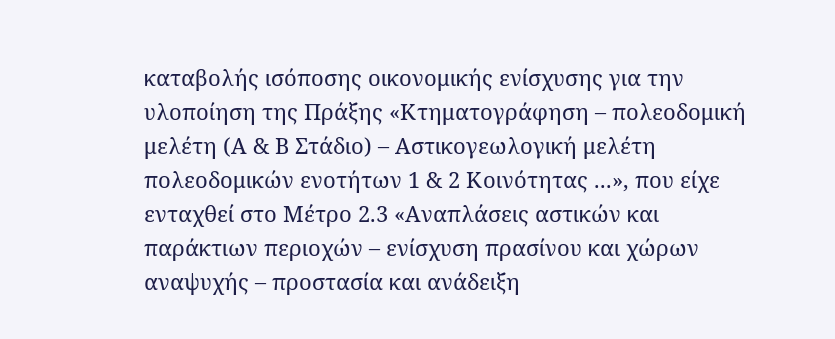καταβολής ισόποσης οικονομικής ενίσχυσης για την υλοποίηση της Πράξης «Κτηματογράφηση – πολεοδομική μελέτη (Α & Β Στάδιο) – Αστικογεωλογική μελέτη πολεοδομικών ενοτήτων 1 & 2 Κοινότητας ...», που είχε ενταχθεί στο Μέτρο 2.3 «Αναπλάσεις αστικών και παράκτιων περιοχών – ενίσχυση πρασίνου και χώρων αναψυχής – προστασία και ανάδειξη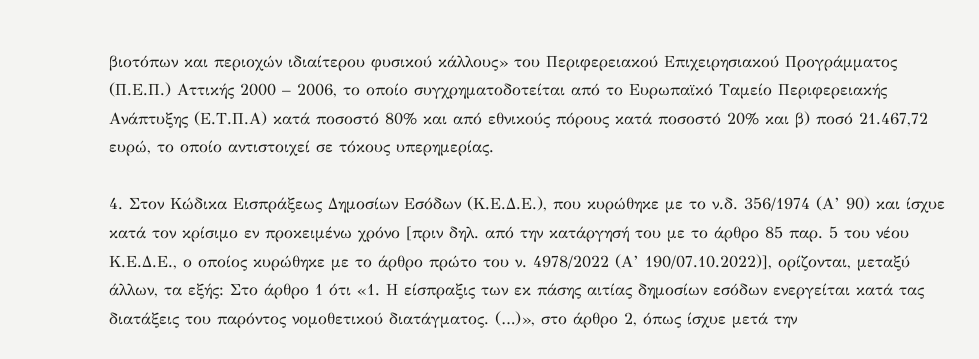βιοτόπων και περιοχών ιδιαίτερου φυσικού κάλλους» του Περιφερειακού Επιχειρησιακού Προγράμματος (Π.Ε.Π.) Αττικής 2000 – 2006, το οποίο συγχρηματοδοτείται από το Ευρωπαϊκό Ταμείο Περιφερειακής Ανάπτυξης (Ε.Τ.Π.Α) κατά ποσοστό 80% και από εθνικούς πόρους κατά ποσοστό 20% και β) ποσό 21.467,72 ευρώ, το οποίο αντιστοιχεί σε τόκους υπερημερίας.

4. Στον Κώδικα Εισπράξεως Δημοσίων Εσόδων (Κ.Ε.Δ.Ε.), που κυρώθηκε με το ν.δ. 356/1974 (Α’ 90) και ίσχυε κατά τον κρίσιμο εν προκειμένω χρόνο [πριν δηλ. από την κατάργησή του με το άρθρο 85 παρ. 5 του νέου Κ.Ε.Δ.Ε., ο οποίος κυρώθηκε με το άρθρο πρώτο του ν. 4978/2022 (Α’ 190/07.10.2022)], ορίζονται, μεταξύ άλλων, τα εξής: Στο άρθρο 1 ότι «1. Η είσπραξις των εκ πάσης αιτίας δημοσίων εσόδων ενεργείται κατά τας διατάξεις του παρόντος νομοθετικού διατάγματος. (…)», στο άρθρο 2, όπως ίσχυε μετά την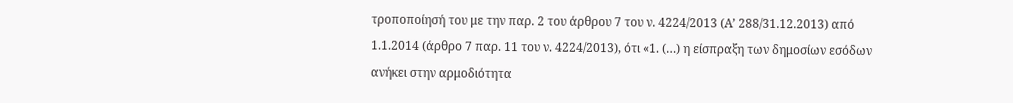τροποποίησή του με την παρ. 2 του άρθρου 7 του ν. 4224/2013 (Α’ 288/31.12.2013) από 1.1.2014 (άρθρο 7 παρ. 11 του ν. 4224/2013), ότι «1. (…) η είσπραξη των δημοσίων εσόδων ανήκει στην αρμοδιότητα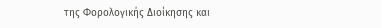της Φορολογικής Διοίκησης και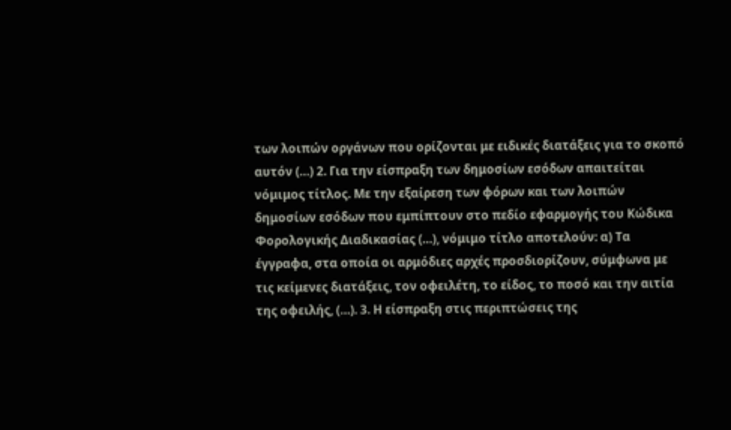των λοιπών οργάνων που ορίζονται με ειδικές διατάξεις για το σκοπό αυτόν (…) 2. Για την είσπραξη των δημοσίων εσόδων απαιτείται νόμιμος τίτλος. Με την εξαίρεση των φόρων και των λοιπών δημοσίων εσόδων που εμπίπτουν στο πεδίο εφαρμογής του Κώδικα Φορολογικής Διαδικασίας (…), νόμιμο τίτλο αποτελούν: α) Τα έγγραφα, στα οποία οι αρμόδιες αρχές προσδιορίζουν, σύμφωνα με τις κείμενες διατάξεις, τον οφειλέτη, το είδος, το ποσό και την αιτία της οφειλής, (…). 3. Η είσπραξη στις περιπτώσεις της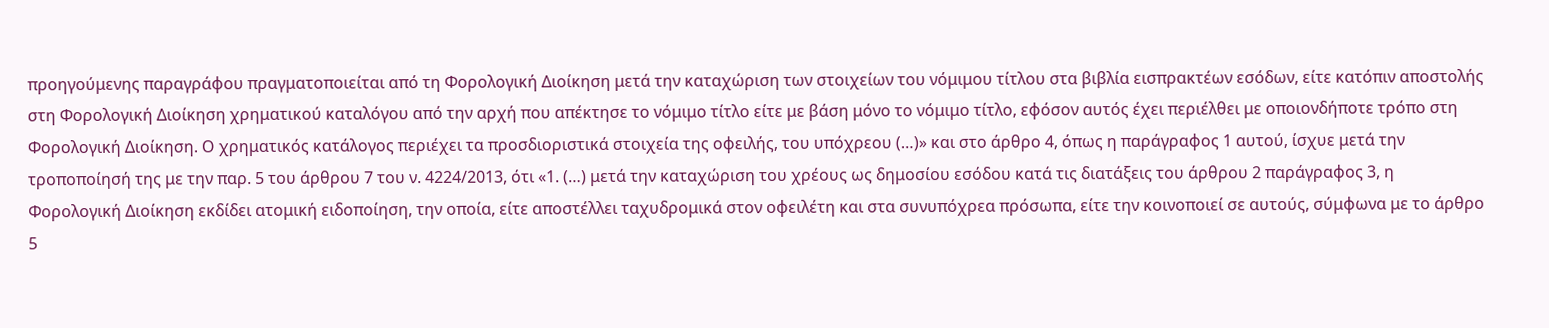προηγούμενης παραγράφου πραγματοποιείται από τη Φορολογική Διοίκηση μετά την καταχώριση των στοιχείων του νόμιμου τίτλου στα βιβλία εισπρακτέων εσόδων, είτε κατόπιν αποστολής στη Φορολογική Διοίκηση χρηματικού καταλόγου από την αρχή που απέκτησε το νόμιμο τίτλο είτε με βάση μόνο το νόμιμο τίτλο, εφόσον αυτός έχει περιέλθει με οποιονδήποτε τρόπο στη Φορολογική Διοίκηση. Ο χρηματικός κατάλογος περιέχει τα προσδιοριστικά στοιχεία της οφειλής, του υπόχρεου (…)» και στο άρθρο 4, όπως η παράγραφος 1 αυτού, ίσχυε μετά την τροποποίησή της με την παρ. 5 του άρθρου 7 του ν. 4224/2013, ότι «1. (…) μετά την καταχώριση του χρέους ως δημοσίου εσόδου κατά τις διατάξεις του άρθρου 2 παράγραφος 3, η Φορολογική Διοίκηση εκδίδει ατομική ειδοποίηση, την οποία, είτε αποστέλλει ταχυδρομικά στον οφειλέτη και στα συνυπόχρεα πρόσωπα, είτε την κοινοποιεί σε αυτούς, σύμφωνα με το άρθρο 5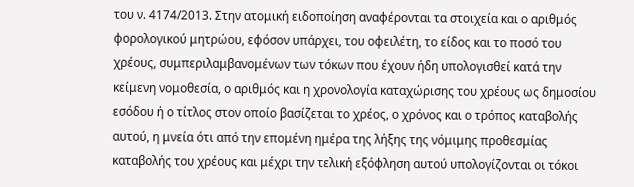του ν. 4174/2013. Στην ατομική ειδοποίηση αναφέρονται τα στοιχεία και ο αριθμός φορολογικού μητρώου, εφόσον υπάρχει, του οφειλέτη, το είδος και το ποσό του χρέους, συμπεριλαμβανομένων των τόκων που έχουν ήδη υπολογισθεί κατά την κείμενη νομοθεσία, ο αριθμός και η χρονολογία καταχώρισης του χρέους ως δημοσίου εσόδου ή ο τίτλος στον οποίο βασίζεται το χρέος, ο χρόνος και ο τρόπος καταβολής αυτού, η μνεία ότι από την επομένη ημέρα της λήξης της νόμιμης προθεσμίας καταβολής του χρέους και μέχρι την τελική εξόφληση αυτού υπολογίζονται οι τόκοι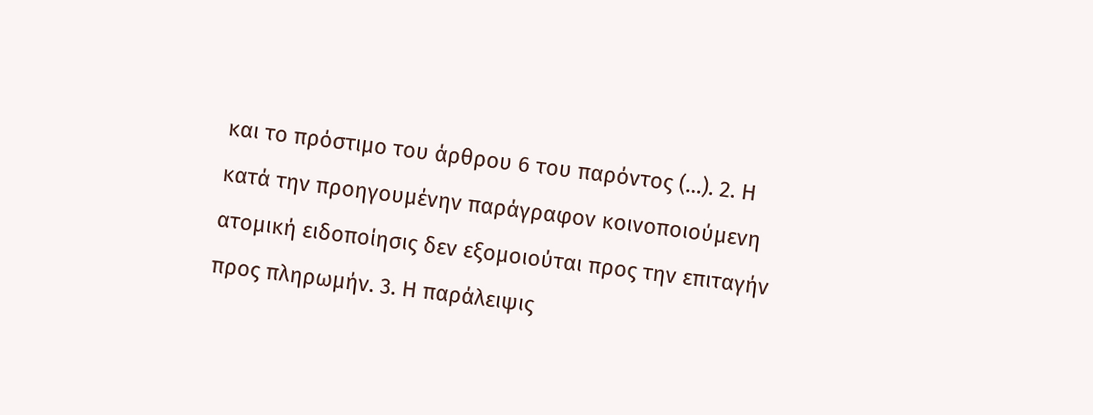και το πρόστιμο του άρθρου 6 του παρόντος (…). 2. Η κατά την προηγουμένην παράγραφον κοινοποιούμενη ατομική ειδοποίησις δεν εξομοιούται προς την επιταγήν προς πληρωμήν. 3. Η παράλειψις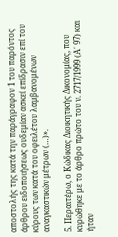αποστολής της κατά την παράγραφον 1 του παρόντος άρθρου ειδοποιήσεως ουδεμίαν ασκεί επίδρασιν επί του κύρους των κατά του οφειλέτου λαμβανομένων αναγκαστικών μέτρων (…)».

5. Περαιτέρω, ο Κώδικας Διοικητικής Δικονομίας, που κυρώθηκε με το άρθρο πρώτο του ν. 2717/1999 (Α΄ 97) και ήταν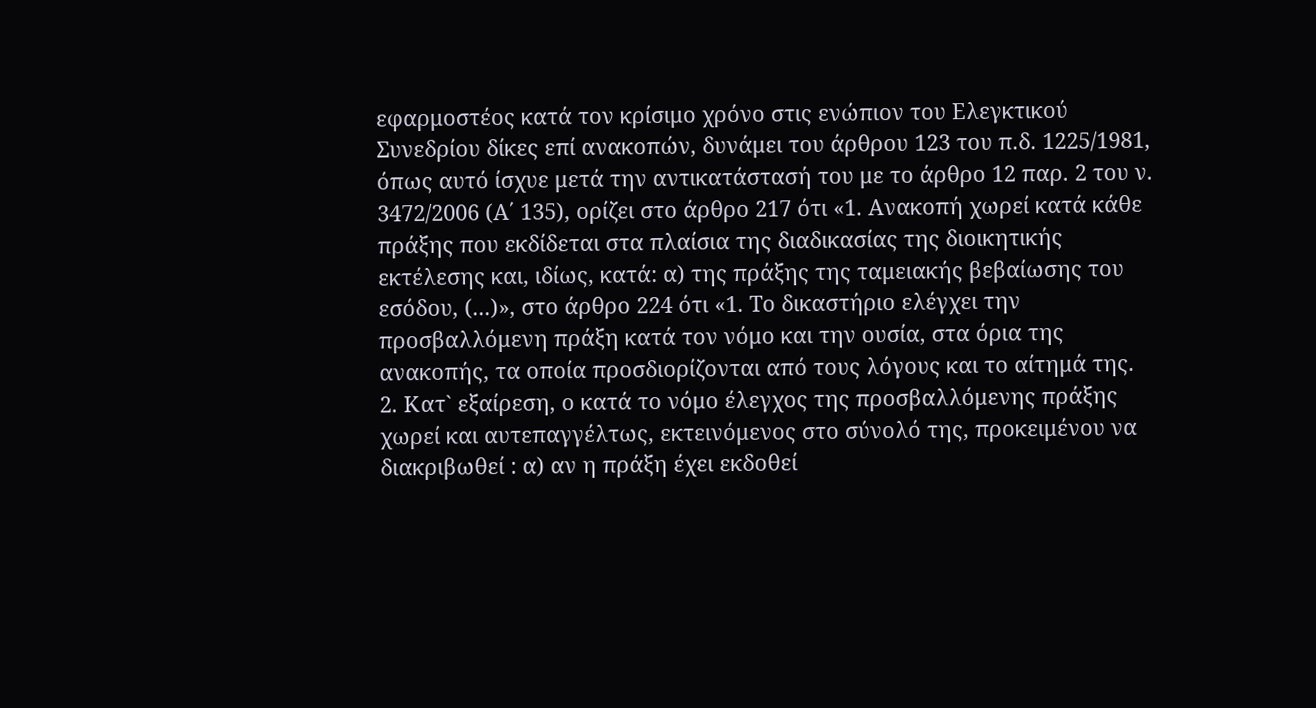εφαρμοστέος κατά τον κρίσιμο χρόνο στις ενώπιον του Ελεγκτικού Συνεδρίου δίκες επί ανακοπών, δυνάμει του άρθρου 123 του π.δ. 1225/1981, όπως αυτό ίσχυε μετά την αντικατάστασή του με το άρθρο 12 παρ. 2 του ν. 3472/2006 (Α΄ 135), ορίζει στο άρθρο 217 ότι «1. Ανακοπή χωρεί κατά κάθε πράξης που εκδίδεται στα πλαίσια της διαδικασίας της διοικητικής εκτέλεσης και, ιδίως, κατά: α) της πράξης της ταμειακής βεβαίωσης του εσόδου, (...)», στο άρθρο 224 ότι «1. Το δικαστήριο ελέγχει την προσβαλλόμενη πράξη κατά τον νόμο και την ουσία, στα όρια της ανακοπής, τα οποία προσδιορίζονται από τους λόγους και το αίτημά της. 2. Κατ` εξαίρεση, ο κατά το νόμο έλεγχος της προσβαλλόμενης πράξης χωρεί και αυτεπαγγέλτως, εκτεινόμενος στο σύνολό της, προκειμένου να διακριβωθεί : α) αν η πράξη έχει εκδοθεί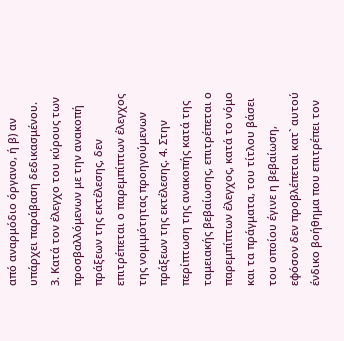από αναρμόδιο όργανο, ή β) αν υπάρχει παράβαση δεδικασμένου. 3. Κατά τον έλεγχο του κύρους των προσβαλλόμενων με την ανακοπή πράξεων της εκτέλεσης, δεν επιτρέπεται ο παρεμπίπτων έλεγχος της νομιμότητας προηγούμενων πράξεων της εκτέλεσης. 4. Στην περίπτωση της ανακοπής κατά της ταμειακής βεβαίωσης, επιτρέπεται ο παρεμπίπτων έλεγχος, κατά το νόμο και τα πράγματα, του τίτλου βάσει του οποίου έγινε η βεβαίωση, εφόσον δεν προβλέπεται κατ` αυτού ένδικο βοήθημα που επιτρέπει τον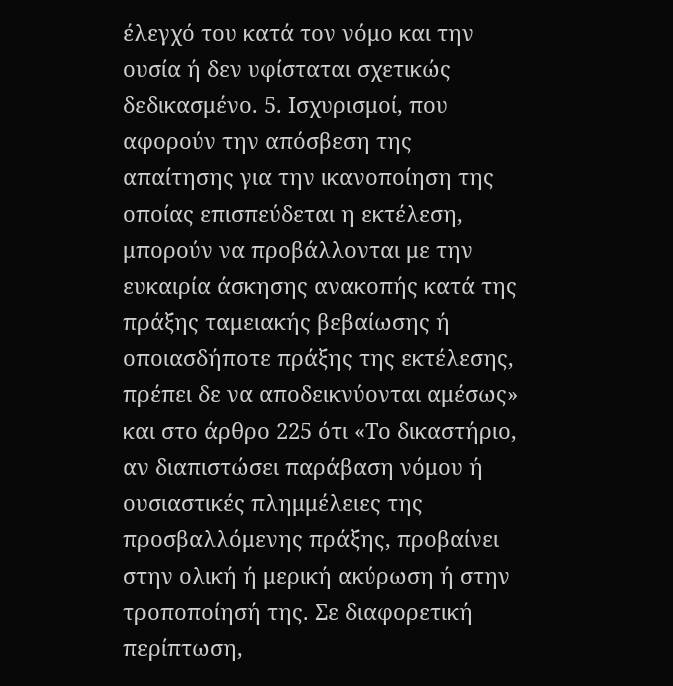έλεγχό του κατά τον νόμο και την ουσία ή δεν υφίσταται σχετικώς δεδικασμένο. 5. Ισχυρισμοί, που αφορούν την απόσβεση της απαίτησης για την ικανοποίηση της οποίας επισπεύδεται η εκτέλεση, μπορούν να προβάλλονται με την ευκαιρία άσκησης ανακοπής κατά της πράξης ταμειακής βεβαίωσης ή οποιασδήποτε πράξης της εκτέλεσης, πρέπει δε να αποδεικνύονται αμέσως» και στο άρθρο 225 ότι «Το δικαστήριο, αν διαπιστώσει παράβαση νόμου ή ουσιαστικές πλημμέλειες της προσβαλλόμενης πράξης, προβαίνει στην ολική ή μερική ακύρωση ή στην τροποποίησή της. Σε διαφορετική περίπτωση,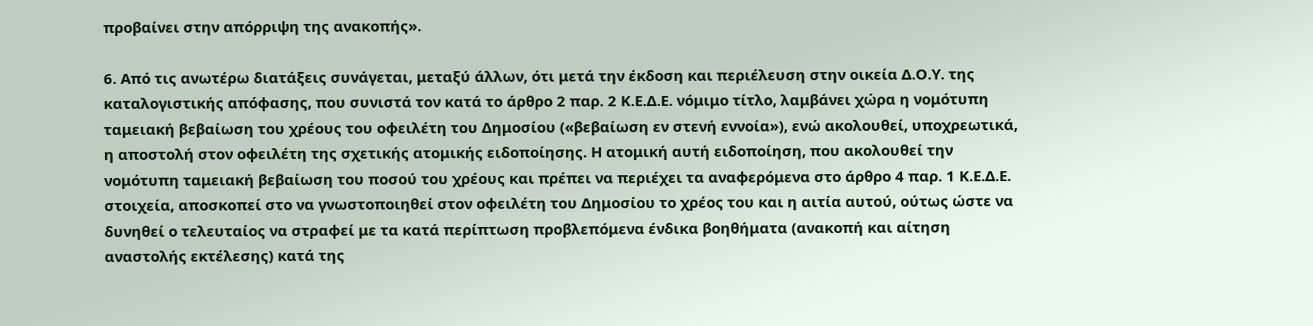προβαίνει στην απόρριψη της ανακοπής».

6. Από τις ανωτέρω διατάξεις συνάγεται, μεταξύ άλλων, ότι μετά την έκδοση και περιέλευση στην οικεία Δ.Ο.Υ. της καταλογιστικής απόφασης, που συνιστά τον κατά το άρθρο 2 παρ. 2 Κ.Ε.Δ.Ε. νόμιμο τίτλο, λαμβάνει χώρα η νομότυπη ταμειακή βεβαίωση του χρέους του οφειλέτη του Δημοσίου («βεβαίωση εν στενή εννοία»), ενώ ακολουθεί, υποχρεωτικά, η αποστολή στον οφειλέτη της σχετικής ατομικής ειδοποίησης. Η ατομική αυτή ειδοποίηση, που ακολουθεί την νομότυπη ταμειακή βεβαίωση του ποσού του χρέους και πρέπει να περιέχει τα αναφερόμενα στο άρθρο 4 παρ. 1 Κ.Ε.Δ.Ε. στοιχεία, αποσκοπεί στο να γνωστοποιηθεί στον οφειλέτη του Δημοσίου το χρέος του και η αιτία αυτού, ούτως ώστε να δυνηθεί ο τελευταίος να στραφεί με τα κατά περίπτωση προβλεπόμενα ένδικα βοηθήματα (ανακοπή και αίτηση αναστολής εκτέλεσης) κατά της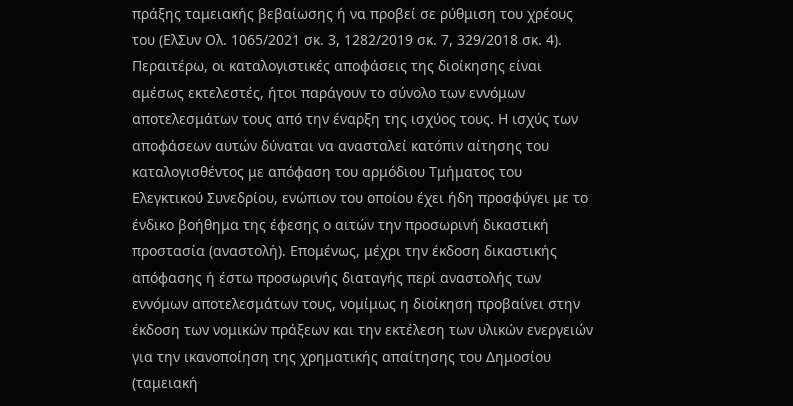πράξης ταμειακής βεβαίωσης ή να προβεί σε ρύθμιση του χρέους του (ΕλΣυν Ολ. 1065/2021 σκ. 3, 1282/2019 σκ. 7, 329/2018 σκ. 4). Περαιτέρω, οι καταλογιστικές αποφάσεις της διοίκησης είναι αμέσως εκτελεστές, ήτοι παράγουν το σύνολο των εννόμων αποτελεσμάτων τους από την έναρξη της ισχύος τους. Η ισχύς των αποφάσεων αυτών δύναται να ανασταλεί κατόπιν αίτησης του καταλογισθέντος με απόφαση του αρμόδιου Τμήματος του Ελεγκτικού Συνεδρίου, ενώπιον του οποίου έχει ήδη προσφύγει με το ένδικο βοήθημα της έφεσης ο αιτών την προσωρινή δικαστική προστασία (αναστολή). Επομένως, μέχρι την έκδοση δικαστικής απόφασης ή έστω προσωρινής διαταγής περί αναστολής των εννόμων αποτελεσμάτων τους, νομίμως η διοίκηση προβαίνει στην έκδοση των νομικών πράξεων και την εκτέλεση των υλικών ενεργειών για την ικανοποίηση της χρηματικής απαίτησης του Δημοσίου (ταμειακή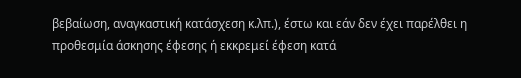βεβαίωση, αναγκαστική κατάσχεση κ.λπ.), έστω και εάν δεν έχει παρέλθει η προθεσμία άσκησης έφεσης ή εκκρεμεί έφεση κατά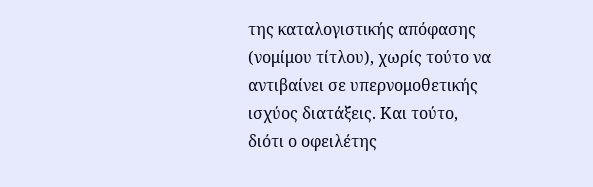της καταλογιστικής απόφασης (νομίμου τίτλου), χωρίς τούτο να αντιβαίνει σε υπερνομοθετικής ισχύος διατάξεις. Και τούτο, διότι ο οφειλέτης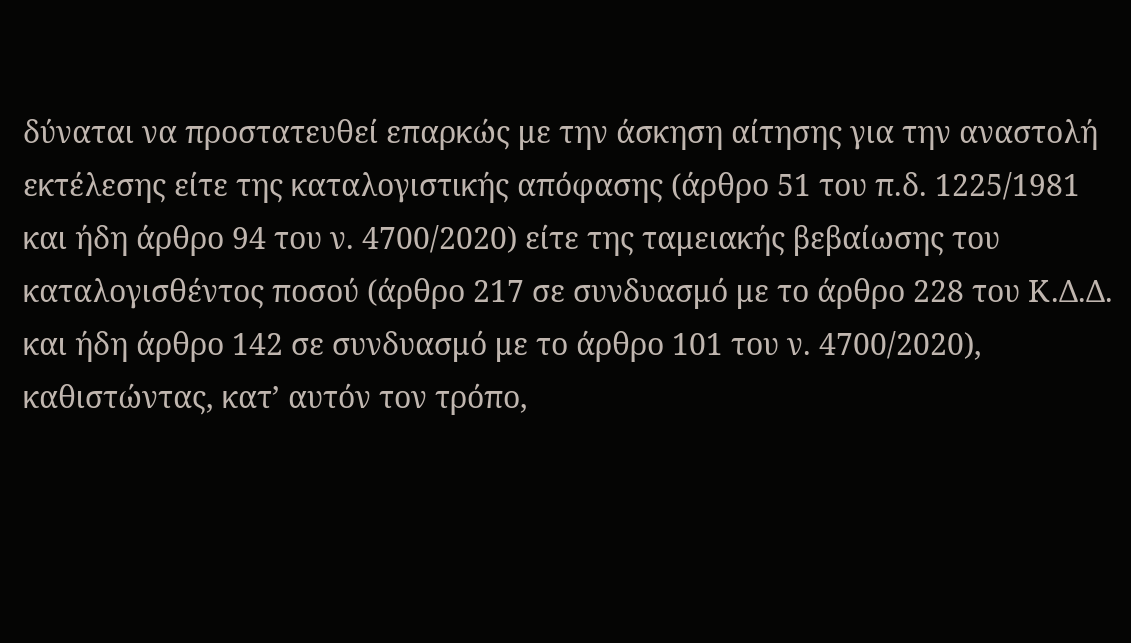δύναται να προστατευθεί επαρκώς με την άσκηση αίτησης για την αναστολή εκτέλεσης είτε της καταλογιστικής απόφασης (άρθρο 51 του π.δ. 1225/1981 και ήδη άρθρο 94 του ν. 4700/2020) είτε της ταμειακής βεβαίωσης του καταλογισθέντος ποσού (άρθρο 217 σε συνδυασμό με το άρθρο 228 του Κ.Δ.Δ. και ήδη άρθρο 142 σε συνδυασμό με το άρθρο 101 του ν. 4700/2020), καθιστώντας, κατ’ αυτόν τον τρόπο,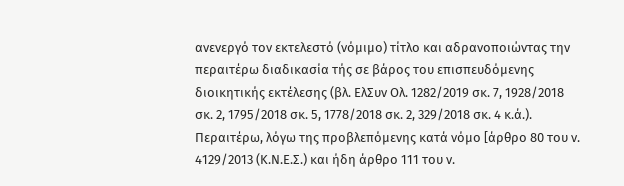ανενεργό τον εκτελεστό (νόμιμο) τίτλο και αδρανοποιώντας την περαιτέρω διαδικασία τής σε βάρος του επισπευδόμενης διοικητικής εκτέλεσης (βλ. ΕλΣυν Ολ. 1282/2019 σκ. 7, 1928/2018 σκ. 2, 1795/2018 σκ. 5, 1778/2018 σκ. 2, 329/2018 σκ. 4 κ.ά.). Περαιτέρω, λόγω της προβλεπόμενης κατά νόμο [άρθρο 80 του ν. 4129/2013 (Κ.Ν.Ε.Σ.) και ήδη άρθρο 111 του ν.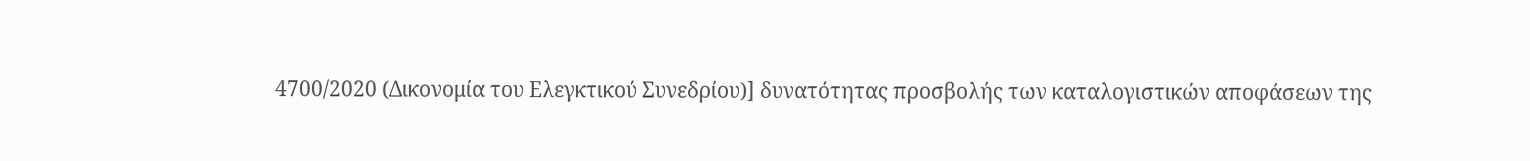4700/2020 (Δικονομία του Ελεγκτικού Συνεδρίου)] δυνατότητας προσβολής των καταλογιστικών αποφάσεων της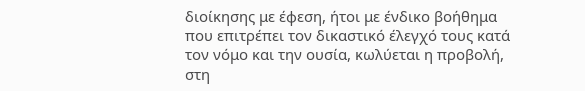διοίκησης με έφεση, ήτοι με ένδικο βοήθημα που επιτρέπει τον δικαστικό έλεγχό τους κατά τον νόμο και την ουσία, κωλύεται η προβολή, στη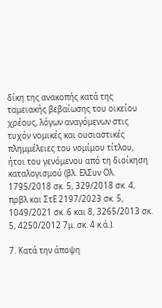δίκη της ανακοπής κατά της ταμειακής βεβαίωσης του οικείου χρέους, λόγων αναγόμενων στις τυχόν νομικές και ουσιαστικές πλημμέλειες του νομίμου τίτλου, ήτοι του γενόμενου από τη διοίκηση καταλογισμού (βλ. ΕλΣυν Ολ. 1795/2018 σκ. 5, 329/2018 σκ. 4, πρβλ και ΣτΕ 2197/2023 σκ. 5, 1049/2021 σκ. 6 και 8, 3265/2013 σκ. 5, 4250/2012 7μ. σκ. 4 κ.ά.).

7. Κατά την άποψη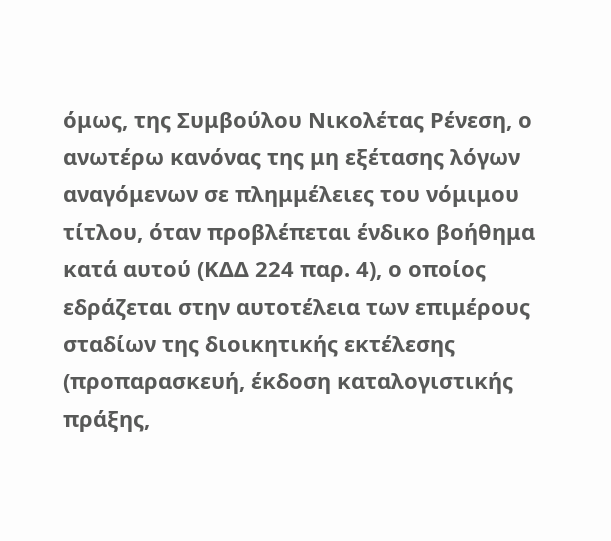όμως, της Συμβούλου Νικολέτας Ρένεση, ο ανωτέρω κανόνας της μη εξέτασης λόγων αναγόμενων σε πλημμέλειες του νόμιμου τίτλου, όταν προβλέπεται ένδικο βοήθημα κατά αυτού (ΚΔΔ 224 παρ. 4), ο οποίος εδράζεται στην αυτοτέλεια των επιμέρους σταδίων της διοικητικής εκτέλεσης (προπαρασκευή, έκδοση καταλογιστικής πράξης,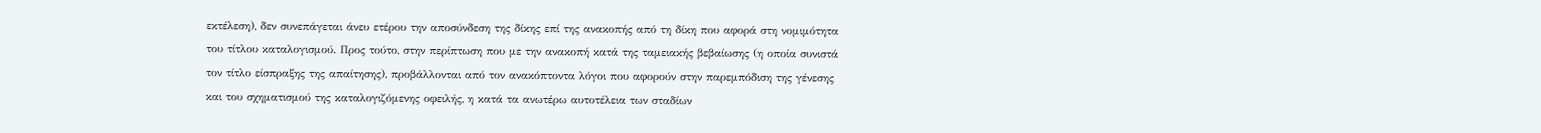εκτέλεση), δεν συνεπάγεται άνευ ετέρου την αποσύνδεση της δίκης επί της ανακοπής από τη δίκη που αφορά στη νομιμότητα του τίτλου καταλογισμού. Προς τούτο, στην περίπτωση που με την ανακοπή κατά της ταμειακής βεβαίωσης (η οποία συνιστά τον τίτλο είσπραξης της απαίτησης), προβάλλονται από τον ανακόπτοντα λόγοι που αφορούν στην παρεμπόδιση της γένεσης και του σχηματισμού της καταλογιζόμενης οφειλής, η κατά τα ανωτέρω αυτοτέλεια των σταδίων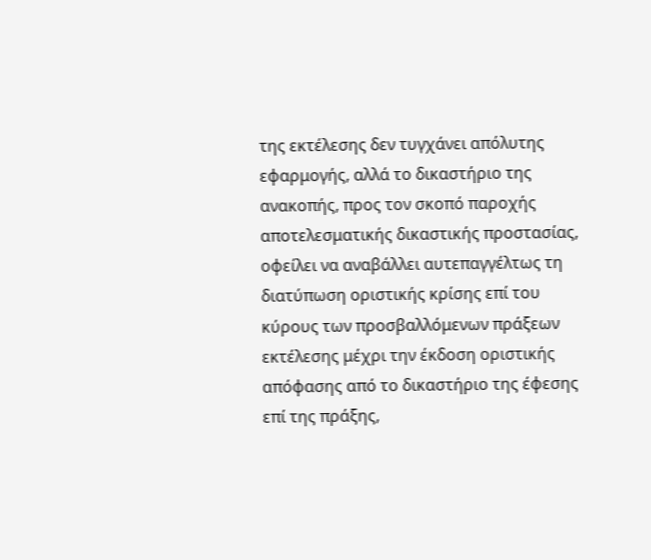της εκτέλεσης δεν τυγχάνει απόλυτης εφαρμογής, αλλά το δικαστήριο της ανακοπής, προς τον σκοπό παροχής αποτελεσματικής δικαστικής προστασίας, οφείλει να αναβάλλει αυτεπαγγέλτως τη διατύπωση οριστικής κρίσης επί του κύρους των προσβαλλόμενων πράξεων εκτέλεσης μέχρι την έκδοση οριστικής απόφασης από το δικαστήριο της έφεσης επί της πράξης,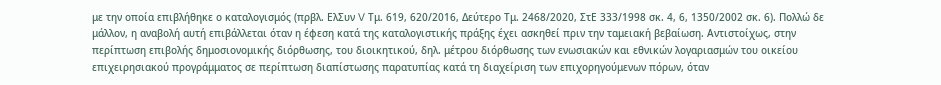με την οποία επιβλήθηκε ο καταλογισμός (πρβλ. ΕλΣυν V Τμ. 619, 620/2016, Δεύτερο Τμ. 2468/2020, ΣτΕ 333/1998 σκ. 4, 6, 1350/2002 σκ. 6). Πολλώ δε μάλλον, η αναβολή αυτή επιβάλλεται όταν η έφεση κατά της καταλογιστικής πράξης έχει ασκηθεί πριν την ταμειακή βεβαίωση. Αντιστοίχως, στην περίπτωση επιβολής δημοσιονομικής διόρθωσης, του διοικητικού, δηλ. μέτρου διόρθωσης των ενωσιακών και εθνικών λογαριασμών του οικείου επιχειρησιακού προγράμματος σε περίπτωση διαπίστωσης παρατυπίας κατά τη διαχείριση των επιχορηγούμενων πόρων, όταν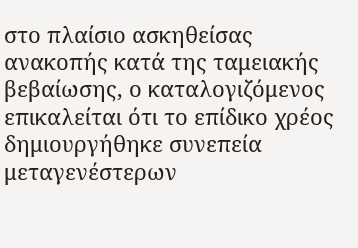στο πλαίσιο ασκηθείσας ανακοπής κατά της ταμειακής βεβαίωσης, ο καταλογιζόμενος επικαλείται ότι το επίδικο χρέος δημιουργήθηκε συνεπεία μεταγενέστερων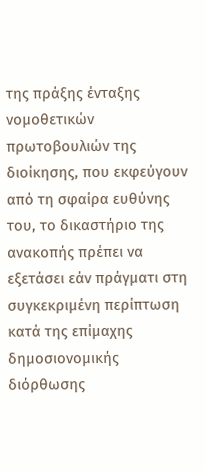της πράξης ένταξης νομοθετικών πρωτοβουλιών της διοίκησης, που εκφεύγουν από τη σφαίρα ευθύνης του, το δικαστήριο της ανακοπής πρέπει να εξετάσει εάν πράγματι στη συγκεκριμένη περίπτωση κατά της επίμαχης δημοσιονομικής διόρθωσης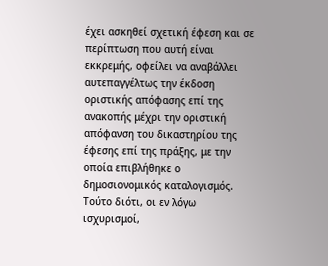έχει ασκηθεί σχετική έφεση και σε περίπτωση που αυτή είναι εκκρεμής, οφείλει να αναβάλλει αυτεπαγγέλτως την έκδοση οριστικής απόφασης επί της ανακοπής μέχρι την οριστική απόφανση του δικαστηρίου της έφεσης επί της πράξης, με την οποία επιβλήθηκε ο δημοσιονομικός καταλογισμός. Τούτο διότι, οι εν λόγω ισχυρισμοί,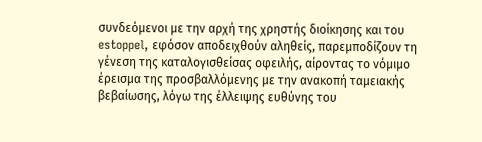συνδεόμενοι με την αρχή της χρηστής διοίκησης και του estoppel, εφόσον αποδειχθούν αληθείς, παρεμποδίζουν τη γένεση της καταλογισθείσας οφειλής, αίροντας το νόμιμο έρεισμα της προσβαλλόμενης με την ανακοπή ταμειακής βεβαίωσης, λόγω της έλλειψης ευθύνης του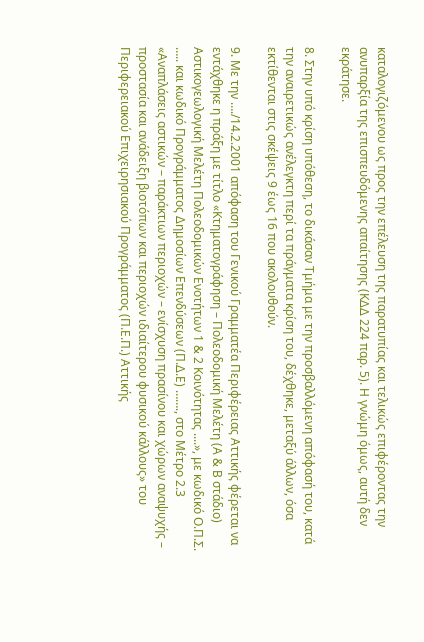καταλογιζόμενου ως προς την επέλευση της παρατυπίας και τελικώς επιφέροντας την ανυπαρξία της επισπευδόμενης απαίτησης (ΚΔΔ 224 παρ. 5). Η γνώμη όμως, αυτή δεν εκράτησε.

8. Στην υπό κρίση υπόθεση, το δικάσαν Τμήμα με την προσβαλλόμενη απόφασή του, κατά την αναιρετικώς ανέλεγκτη περί τα πράγματα κρίση του, δέχθηκε, μεταξύ άλλων, όσα εκτίθενται στις σκέψεις 9 έως 16 που ακολουθούν.

9. Με την …./14.2.2001 απόφαση του Γενικού Γραμματέα Περιφέρειας Αττικής φέρεται να εντάχθηκε η πράξη με τίτλο «Κτηματογράφηση – Πολεοδομική Μελέτη (Α & Β στάδιο) Αστικογεωλογική Μελέτη Πολεοδομικών Ενοτήτων 1 & 2 Κοινότητας ....», με κωδικό Ο.Π.Σ. ….. και κωδικό Προγράμματος Δημοσίων Επενδύσεων (Π.Δ.Ε) ……., στο Μέτρο 2.3 «Αναπλάσεις αστικών – παράκτιων περιοχών – ενίσχυση πρασίνου και χώρων αναψυχής – προστασία και ανάδειξη βιοτόπων και περιοχών ιδιαίτερου φυσικού κάλλους» του Περιφερειακού Επιχειρησιακού Προγράμματος (Π.Ε.Π.) Αττικής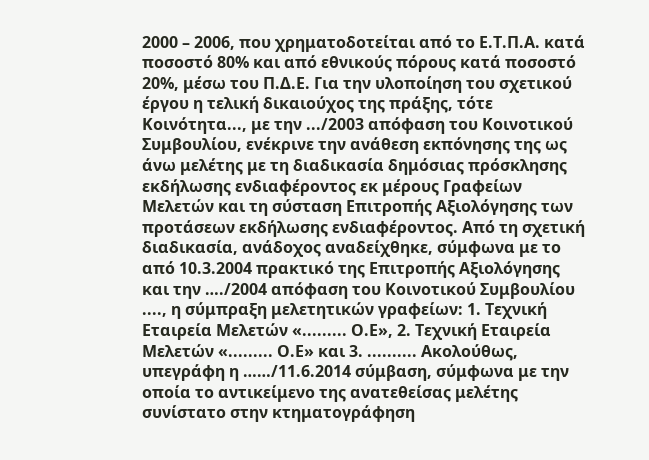2000 – 2006, που χρηματοδοτείται από το Ε.Τ.Π.Α. κατά ποσοστό 80% και από εθνικούς πόρους κατά ποσοστό 20%, μέσω του Π.Δ.Ε. Για την υλοποίηση του σχετικού έργου η τελική δικαιούχος της πράξης, τότε Κοινότητα..., με την .../2003 απόφαση του Κοινοτικού Συμβουλίου, ενέκρινε την ανάθεση εκπόνησης της ως άνω μελέτης με τη διαδικασία δημόσιας πρόσκλησης εκδήλωσης ενδιαφέροντος εκ μέρους Γραφείων Μελετών και τη σύσταση Επιτροπής Αξιολόγησης των προτάσεων εκδήλωσης ενδιαφέροντος. Από τη σχετική διαδικασία, ανάδοχος αναδείχθηκε, σύμφωνα με το από 10.3.2004 πρακτικό της Επιτροπής Αξιολόγησης και την …./2004 απόφαση του Κοινοτικού Συμβουλίου ...., η σύμπραξη μελετητικών γραφείων: 1. Τεχνική Εταιρεία Μελετών «......... Ο.Ε», 2. Τεχνική Εταιρεία Μελετών «......... Ο.Ε» και 3. .......... Ακολούθως, υπεγράφη η ……/11.6.2014 σύμβαση, σύμφωνα με την οποία το αντικείμενο της ανατεθείσας μελέτης συνίστατο στην κτηματογράφηση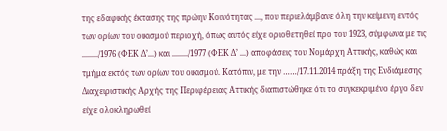της εδαφικής έκτασης της πρώην Κοινότητας ..., που περιελάμβανε όλη την κείμενη εντός των ορίων του οικισμού περιοχή, όπως αυτός είχε οριοθετηθεί προ του 1923, σύμφωνα με τις ......../1976 (ΦΕΚ Δ’...) και ......../1977 (ΦΕΚ Δ’ ...) αποφάσεις του Νομάρχη Αττικής, καθώς και τμήμα εκτός των ορίων του οικισμού. Κατόπιν, με την ……/17.11.2014 πράξη της Ενδιάμεσης Διαχειριστικής Αρχής της Περιφέρειας Αττικής διαπιστώθηκε ότι το συγκεκριμένο έργο δεν είχε ολοκληρωθεί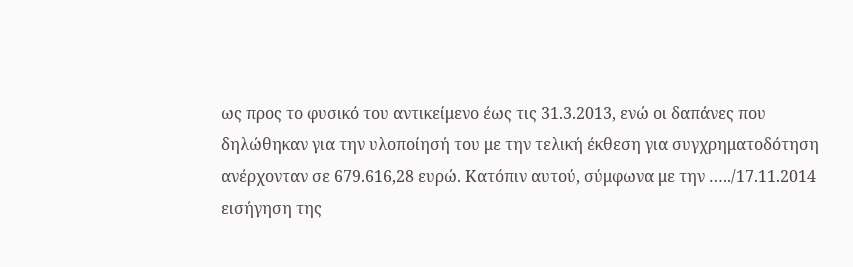ως προς το φυσικό του αντικείμενο έως τις 31.3.2013, ενώ οι δαπάνες που δηλώθηκαν για την υλοποίησή του με την τελική έκθεση για συγχρηματοδότηση ανέρχονταν σε 679.616,28 ευρώ. Κατόπιν αυτού, σύμφωνα με την …../17.11.2014 εισήγηση της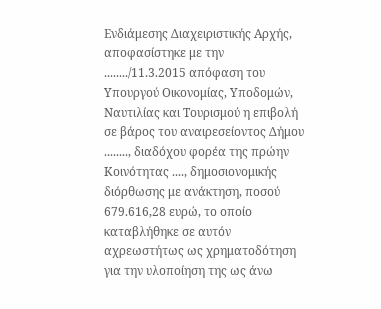Ενδιάμεσης Διαχειριστικής Αρχής, αποφασίστηκε με την ......../11.3.2015 απόφαση του Υπουργού Οικονομίας, Υποδομών, Ναυτιλίας και Τουρισμού η επιβολή σε βάρος του αναιρεσείοντος Δήμου ........, διαδόχου φορέα της πρώην Κοινότητας ...., δημοσιονομικής διόρθωσης με ανάκτηση, ποσού 679.616,28 ευρώ, το οποίο καταβλήθηκε σε αυτόν αχρεωστήτως ως χρηματοδότηση για την υλοποίηση της ως άνω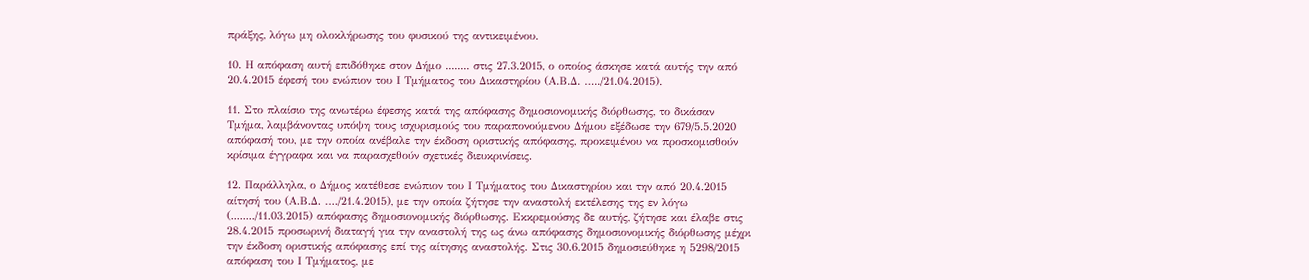πράξης, λόγω μη ολοκλήρωσης του φυσικού της αντικειμένου.

10. Η απόφαση αυτή επιδόθηκε στον Δήμο ........ στις 27.3.2015, ο οποίος άσκησε κατά αυτής την από 20.4.2015 έφεσή του ενώπιον του Ι Τμήματος του Δικαστηρίου (Α.Β.Δ. …../21.04.2015).

11. Στο πλαίσιο της ανωτέρω έφεσης κατά της απόφασης δημοσιονομικής διόρθωσης, το δικάσαν Τμήμα, λαμβάνοντας υπόψη τους ισχυρισμούς του παραπονούμενου Δήμου εξέδωσε την 679/5.5.2020 απόφασή του, με την οποία ανέβαλε την έκδοση οριστικής απόφασης, προκειμένου να προσκομισθούν κρίσιμα έγγραφα και να παρασχεθούν σχετικές διευκρινίσεις.

12. Παράλληλα, ο Δήμος κατέθεσε ενώπιον του Ι Τμήματος του Δικαστηρίου και την από 20.4.2015 αίτησή του (Α.Β.Δ. …./21.4.2015), με την οποία ζήτησε την αναστολή εκτέλεσης της εν λόγω (......../11.03.2015) απόφασης δημοσιονομικής διόρθωσης. Εκκρεμούσης δε αυτής, ζήτησε και έλαβε στις 28.4.2015 προσωρινή διαταγή για την αναστολή της ως άνω απόφασης δημοσιονομικής διόρθωσης μέχρι την έκδοση οριστικής απόφασης επί της αίτησης αναστολής. Στις 30.6.2015 δημοσιεύθηκε η 5298/2015 απόφαση του Ι Τμήματος, με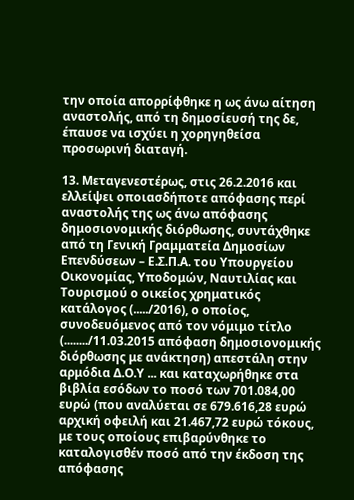την οποία απορρίφθηκε η ως άνω αίτηση αναστολής, από τη δημοσίευσή της δε, έπαυσε να ισχύει η χορηγηθείσα προσωρινή διαταγή.

13. Μεταγενεστέρως, στις 26.2.2016 και ελλείψει οποιασδήποτε απόφασης περί αναστολής της ως άνω απόφασης δημοσιονομικής διόρθωσης, συντάχθηκε από τη Γενική Γραμματεία Δημοσίων Επενδύσεων – Ε.Σ.Π.Α. του Υπουργείου Οικονομίας, Υποδομών, Ναυτιλίας και Τουρισμού ο οικείος χρηματικός κατάλογος (...../2016), ο οποίος, συνοδευόμενος από τον νόμιμο τίτλο (......../11.03.2015 απόφαση δημοσιονομικής διόρθωσης με ανάκτηση) απεστάλη στην αρμόδια Δ.Ο.Υ ... και καταχωρήθηκε στα βιβλία εσόδων το ποσό των 701.084,00 ευρώ (που αναλύεται σε 679.616,28 ευρώ αρχική οφειλή και 21.467,72 ευρώ τόκους, με τους οποίους επιβαρύνθηκε το καταλογισθέν ποσό από την έκδοση της απόφασης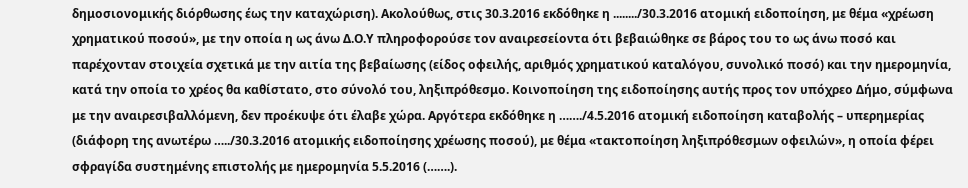δημοσιονομικής διόρθωσης έως την καταχώριση). Ακολούθως, στις 30.3.2016 εκδόθηκε η ......../30.3.2016 ατομική ειδοποίηση, με θέμα «χρέωση χρηματικού ποσού», με την οποία η ως άνω Δ.Ο.Υ πληροφορούσε τον αναιρεσείοντα ότι βεβαιώθηκε σε βάρος του το ως άνω ποσό και παρέχονταν στοιχεία σχετικά με την αιτία της βεβαίωσης (είδος οφειλής, αριθμός χρηματικού καταλόγου, συνολικό ποσό) και την ημερομηνία, κατά την οποία το χρέος θα καθίστατο, στο σύνολό του, ληξιπρόθεσμο. Κοινοποίηση της ειδοποίησης αυτής προς τον υπόχρεο Δήμο, σύμφωνα με την αναιρεσιβαλλόμενη, δεν προέκυψε ότι έλαβε χώρα. Αργότερα εκδόθηκε η ……./4.5.2016 ατομική ειδοποίηση καταβολής – υπερημερίας (διάφορη της ανωτέρω …../30.3.2016 ατομικής ειδοποίησης χρέωσης ποσού), με θέμα «τακτοποίηση ληξιπρόθεσμων οφειλών», η οποία φέρει σφραγίδα συστημένης επιστολής με ημερομηνία 5.5.2016 (…….).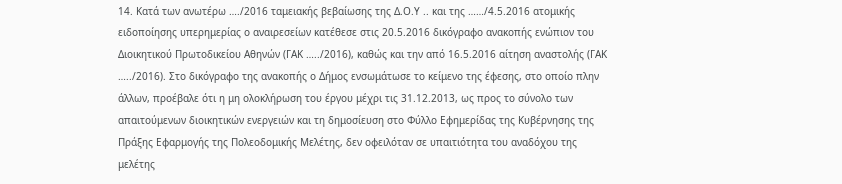14. Κατά των ανωτέρω …./2016 ταμειακής βεβαίωσης της Δ.Ο.Υ .. και της ……/4.5.2016 ατομικής ειδοποίησης υπερημερίας ο αναιρεσείων κατέθεσε στις 20.5.2016 δικόγραφο ανακοπής ενώπιον του Διοικητικού Πρωτοδικείου Αθηνών (ΓΑΚ …../2016), καθώς και την από 16.5.2016 αίτηση αναστολής (ΓΑΚ …../2016). Στο δικόγραφο της ανακοπής ο Δήμος ενσωμάτωσε το κείμενο της έφεσης, στο οποίο πλην άλλων, προέβαλε ότι η μη ολοκλήρωση του έργου μέχρι τις 31.12.2013, ως προς το σύνολο των απαιτούμενων διοικητικών ενεργειών και τη δημοσίευση στο Φύλλο Εφημερίδας της Κυβέρνησης της Πράξης Εφαρμογής της Πολεοδομικής Μελέτης, δεν οφειλόταν σε υπαιτιότητα του αναδόχου της μελέτης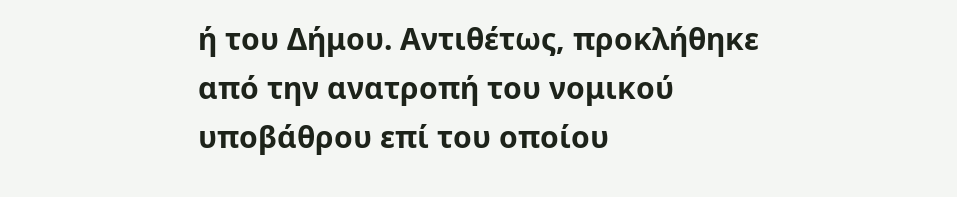ή του Δήμου. Αντιθέτως, προκλήθηκε από την ανατροπή του νομικού υποβάθρου επί του οποίου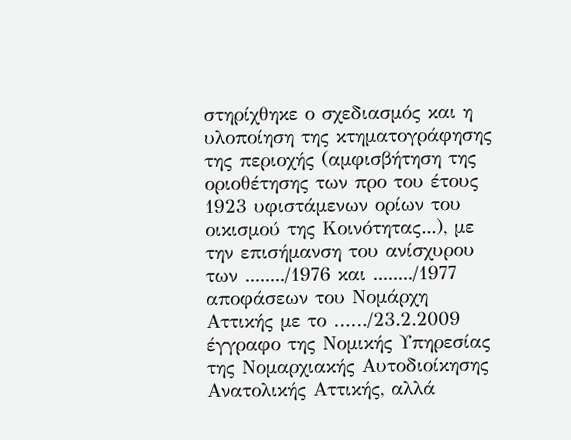στηρίχθηκε ο σχεδιασμός και η υλοποίηση της κτηματογράφησης της περιοχής (αμφισβήτηση της οριοθέτησης των προ του έτους 1923 υφιστάμενων ορίων του οικισμού της Κοινότητας...), με την επισήμανση του ανίσχυρου των ......../1976 και ......../1977 αποφάσεων του Νομάρχη Αττικής με το ……/23.2.2009 έγγραφο της Νομικής Υπηρεσίας της Νομαρχιακής Αυτοδιοίκησης Ανατολικής Αττικής, αλλά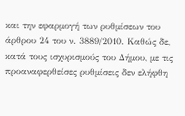και την εφαρμογή των ρυθμίσεων του άρθρου 24 του ν. 3889/2010. Καθώς δε, κατά τους ισχυρισμούς του Δήμου, με τις προαναφερθείσες ρυθμίσεις δεν ελήφθη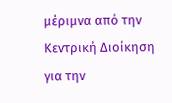μέριμνα από την Κεντρική Διοίκηση για την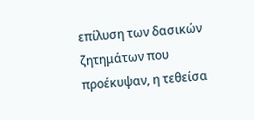επίλυση των δασικών ζητημάτων που προέκυψαν, η τεθείσα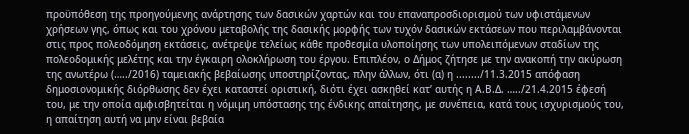προϋπόθεση της προηγούμενης ανάρτησης των δασικών χαρτών και του επαναπροσδιορισμού των υφιστάμενων χρήσεων γης, όπως και του χρόνου μεταβολής της δασικής μορφής των τυχόν δασικών εκτάσεων που περιλαμβάνονται στις προς πολεοδόμηση εκτάσεις, ανέτρεψε τελείως κάθε προθεσμία υλοποίησης των υπολειπόμενων σταδίων της πολεοδομικής μελέτης και την έγκαιρη ολοκλήρωση του έργου. Επιπλέον, ο Δήμος ζήτησε με την ανακοπή την ακύρωση της ανωτέρω (…../2016) ταμειακής βεβαίωσης υποστηρίζοντας, πλην άλλων, ότι (α) η ......../11.3.2015 απόφαση δημοσιονομικής διόρθωσης δεν έχει καταστεί οριστική, διότι έχει ασκηθεί κατ’ αυτής η Α.Β.Δ. …../21.4.2015 έφεσή του, με την οποία αμφισβητείται η νόμιμη υπόστασης της ένδικης απαίτησης, με συνέπεια, κατά τους ισχυρισμούς του, η απαίτηση αυτή να μην είναι βεβαία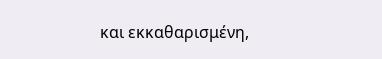και εκκαθαρισμένη,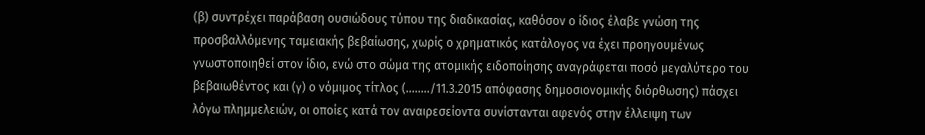(β) συντρέχει παράβαση ουσιώδους τύπου της διαδικασίας, καθόσον ο ίδιος έλαβε γνώση της προσβαλλόμενης ταμειακής βεβαίωσης, χωρίς ο χρηματικός κατάλογος να έχει προηγουμένως γνωστοποιηθεί στον ίδιο, ενώ στο σώμα της ατομικής ειδοποίησης αναγράφεται ποσό μεγαλύτερο του βεβαιωθέντος και (γ) ο νόμιμος τίτλος (......../11.3.2015 απόφασης δημοσιονομικής διόρθωσης) πάσχει λόγω πλημμελειών, οι οποίες κατά τον αναιρεσείοντα συνίστανται αφενός στην έλλειψη των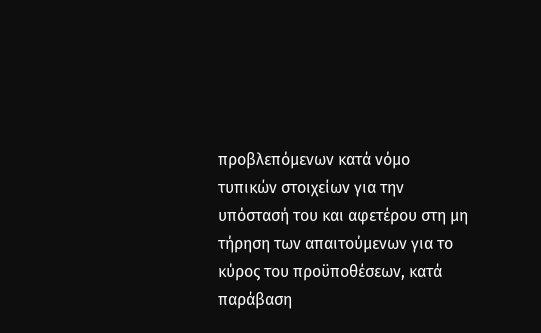προβλεπόμενων κατά νόμο τυπικών στοιχείων για την υπόστασή του και αφετέρου στη μη τήρηση των απαιτούμενων για το κύρος του προϋποθέσεων, κατά παράβαση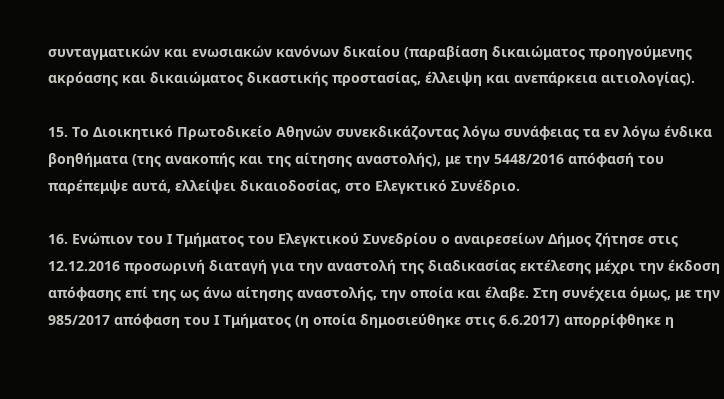συνταγματικών και ενωσιακών κανόνων δικαίου (παραβίαση δικαιώματος προηγούμενης ακρόασης και δικαιώματος δικαστικής προστασίας, έλλειψη και ανεπάρκεια αιτιολογίας).

15. Το Διοικητικό Πρωτοδικείο Αθηνών συνεκδικάζοντας λόγω συνάφειας τα εν λόγω ένδικα βοηθήματα (της ανακοπής και της αίτησης αναστολής), με την 5448/2016 απόφασή του παρέπεμψε αυτά, ελλείψει δικαιοδοσίας, στο Ελεγκτικό Συνέδριο.

16. Ενώπιον του Ι Τμήματος του Ελεγκτικού Συνεδρίου ο αναιρεσείων Δήμος ζήτησε στις 12.12.2016 προσωρινή διαταγή για την αναστολή της διαδικασίας εκτέλεσης μέχρι την έκδοση απόφασης επί της ως άνω αίτησης αναστολής, την οποία και έλαβε. Στη συνέχεια όμως, με την 985/2017 απόφαση του Ι Τμήματος (η οποία δημοσιεύθηκε στις 6.6.2017) απορρίφθηκε η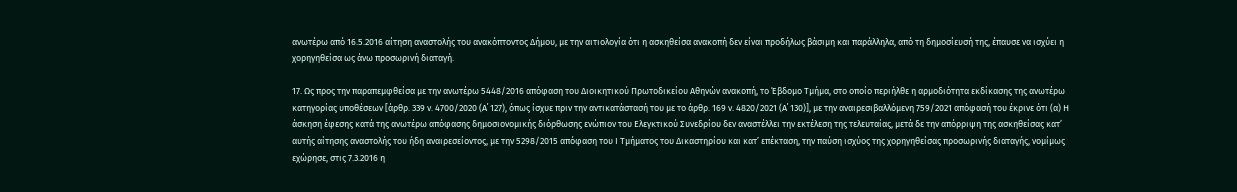ανωτέρω από 16.5.2016 αίτηση αναστολής του ανακόπτοντος Δήμου, με την αιτιολογία ότι η ασκηθείσα ανακοπή δεν είναι προδήλως βάσιμη και παράλληλα, από τη δημοσίευσή της, έπαυσε να ισχύει η χορηγηθείσα ως άνω προσωρινή διαταγή.

17. Ως προς την παραπεμφθείσα με την ανωτέρω 5448/2016 απόφαση του Διοικητικού Πρωτοδικείου Αθηνών ανακοπή, το Έβδομο Τμήμα, στο οποίο περιήλθε η αρμοδιότητα εκδίκασης της ανωτέρω κατηγορίας υποθέσεων [άρθρ. 339 ν. 4700/2020 (Α΄ 127), όπως ίσχυε πριν την αντικατάστασή του με το άρθρ. 169 ν. 4820/2021 (Α΄ 130)], με την αναιρεσιβαλλόμενη 759/2021 απόφασή του έκρινε ότι (α) Η άσκηση έφεσης κατά της ανωτέρω απόφασης δημοσιονομικής διόρθωσης ενώπιον του Ελεγκτικού Συνεδρίου δεν αναστέλλει την εκτέλεση της τελευταίας, μετά δε την απόρριψη της ασκηθείσας κατ’ αυτής αίτησης αναστολής του ήδη αναιρεσείοντος, με την 5298/2015 απόφαση του Ι Τμήματος του Δικαστηρίου και κατ’ επέκταση, την παύση ισχύος της χορηγηθείσας προσωρινής διαταγής, νομίμως εχώρησε, στις 7.3.2016 η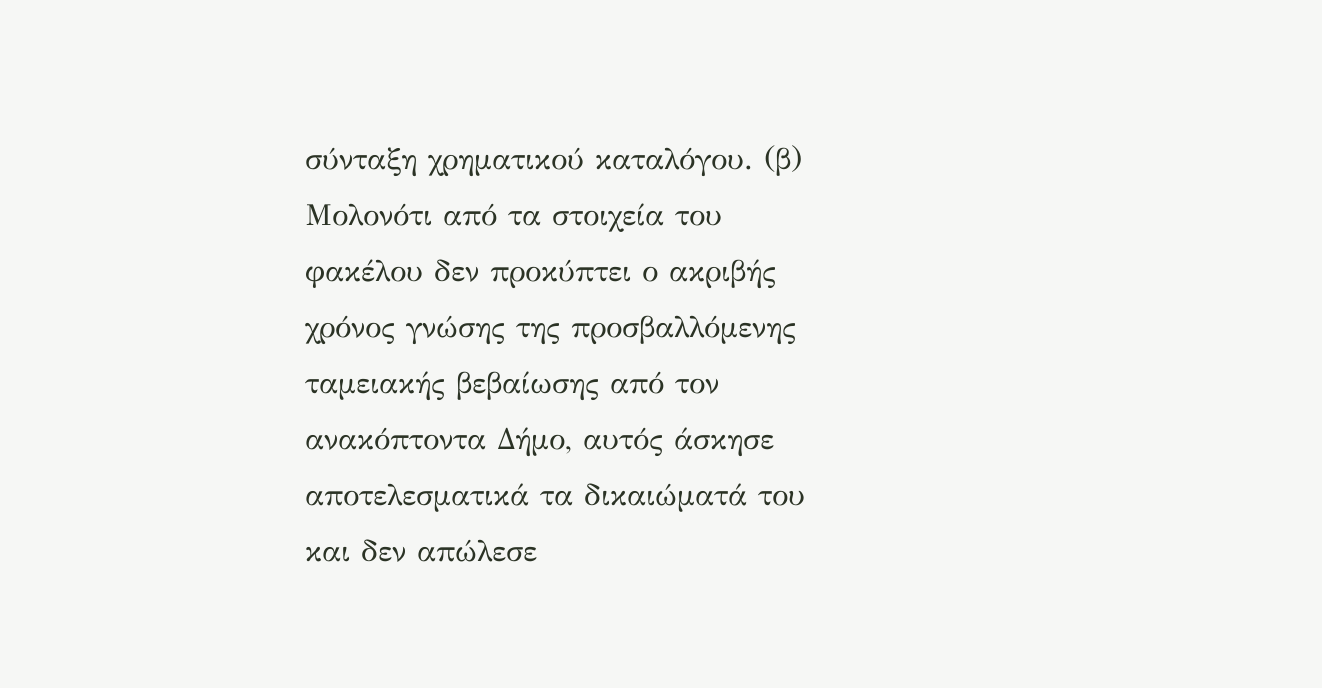σύνταξη χρηματικού καταλόγου. (β) Μολονότι από τα στοιχεία του φακέλου δεν προκύπτει ο ακριβής χρόνος γνώσης της προσβαλλόμενης ταμειακής βεβαίωσης από τον ανακόπτοντα Δήμο, αυτός άσκησε αποτελεσματικά τα δικαιώματά του και δεν απώλεσε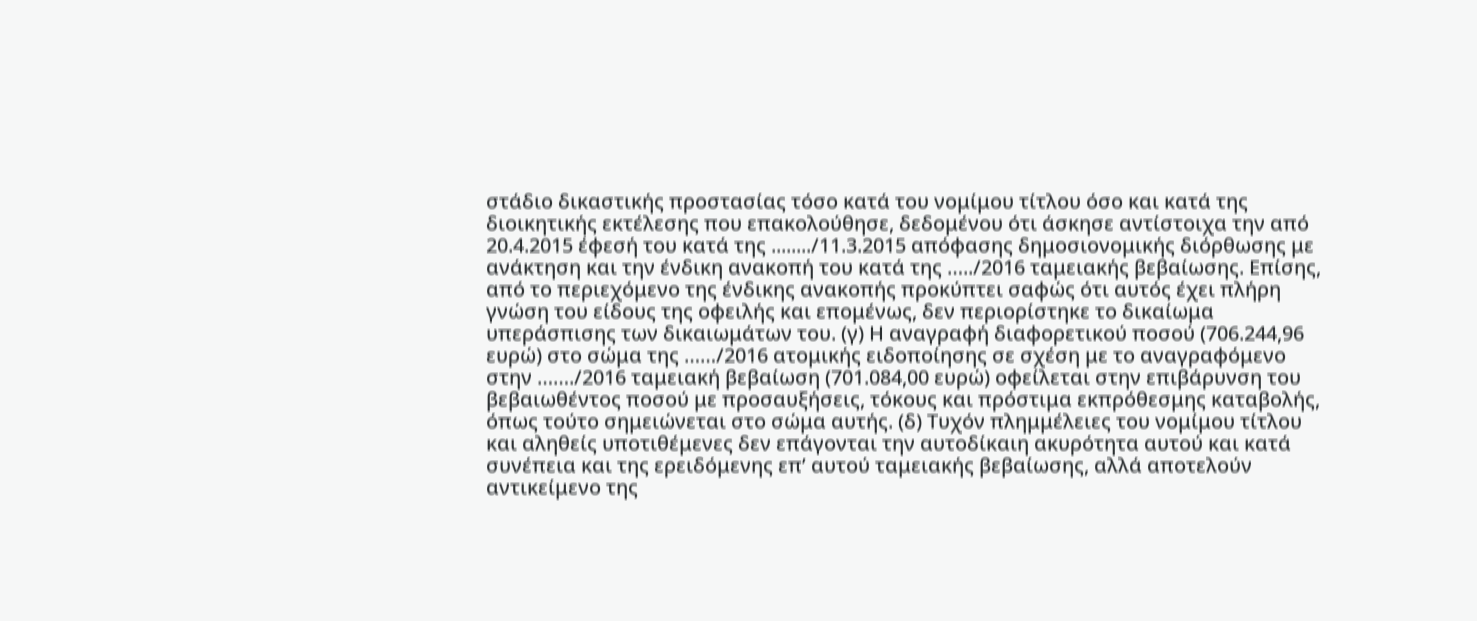στάδιο δικαστικής προστασίας τόσο κατά του νομίμου τίτλου όσο και κατά της διοικητικής εκτέλεσης που επακολούθησε, δεδομένου ότι άσκησε αντίστοιχα την από 20.4.2015 έφεσή του κατά της ......../11.3.2015 απόφασης δημοσιονομικής διόρθωσης με ανάκτηση και την ένδικη ανακοπή του κατά της …../2016 ταμειακής βεβαίωσης. Επίσης, από το περιεχόμενο της ένδικης ανακοπής προκύπτει σαφώς ότι αυτός έχει πλήρη γνώση του είδους της οφειλής και επομένως, δεν περιορίστηκε το δικαίωμα υπεράσπισης των δικαιωμάτων του. (γ) Η αναγραφή διαφορετικού ποσού (706.244,96 ευρώ) στο σώμα της ……/2016 ατομικής ειδοποίησης σε σχέση με το αναγραφόμενο στην ……./2016 ταμειακή βεβαίωση (701.084,00 ευρώ) οφείλεται στην επιβάρυνση του βεβαιωθέντος ποσού με προσαυξήσεις, τόκους και πρόστιμα εκπρόθεσμης καταβολής, όπως τούτο σημειώνεται στο σώμα αυτής. (δ) Τυχόν πλημμέλειες του νομίμου τίτλου και αληθείς υποτιθέμενες δεν επάγονται την αυτοδίκαιη ακυρότητα αυτού και κατά συνέπεια και της ερειδόμενης επ’ αυτού ταμειακής βεβαίωσης, αλλά αποτελούν αντικείμενο της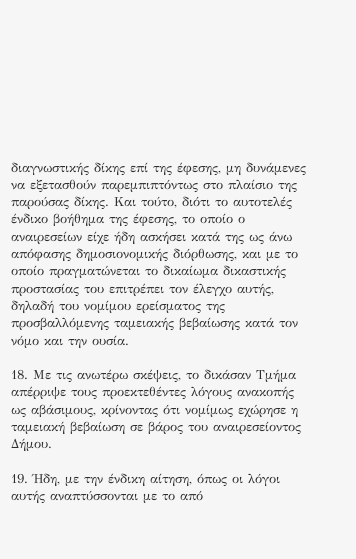διαγνωστικής δίκης επί της έφεσης, μη δυνάμενες να εξετασθούν παρεμπιπτόντως στο πλαίσιο της παρούσας δίκης. Και τούτο, διότι το αυτοτελές ένδικο βοήθημα της έφεσης, το οποίο ο αναιρεσείων είχε ήδη ασκήσει κατά της ως άνω απόφασης δημοσιονομικής διόρθωσης, και με το οποίο πραγματώνεται το δικαίωμα δικαστικής προστασίας του επιτρέπει τον έλεγχο αυτής, δηλαδή του νομίμου ερείσματος της προσβαλλόμενης ταμειακής βεβαίωσης κατά τον νόμο και την ουσία.

18. Με τις ανωτέρω σκέψεις, το δικάσαν Τμήμα απέρριψε τους προεκτεθέντες λόγους ανακοπής ως αβάσιμους, κρίνοντας ότι νομίμως εχώρησε η ταμειακή βεβαίωση σε βάρος του αναιρεσείοντος Δήμου.

19. Ήδη, με την ένδικη αίτηση, όπως οι λόγοι αυτής αναπτύσσονται με το από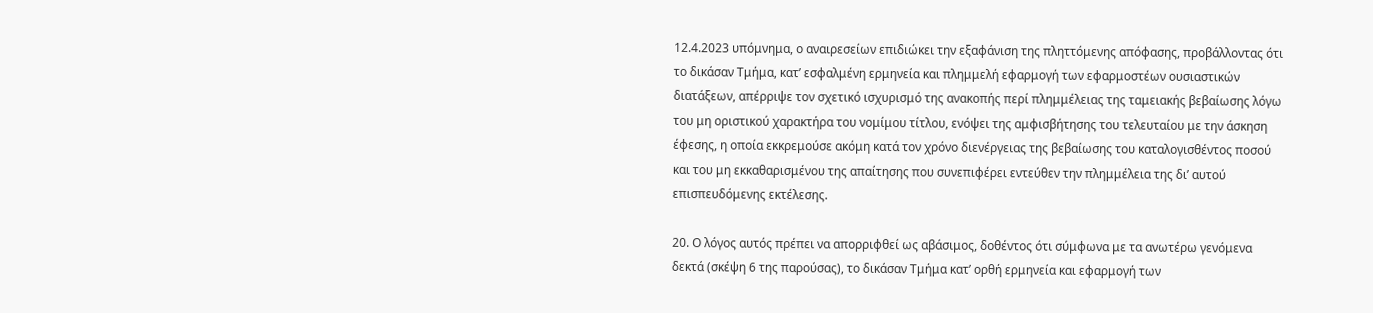12.4.2023 υπόμνημα, ο αναιρεσείων επιδιώκει την εξαφάνιση της πληττόμενης απόφασης, προβάλλοντας ότι το δικάσαν Τμήμα, κατ’ εσφαλμένη ερμηνεία και πλημμελή εφαρμογή των εφαρμοστέων ουσιαστικών διατάξεων, απέρριψε τον σχετικό ισχυρισμό της ανακοπής περί πλημμέλειας της ταμειακής βεβαίωσης λόγω του μη οριστικού χαρακτήρα του νομίμου τίτλου, ενόψει της αμφισβήτησης του τελευταίου με την άσκηση έφεσης, η οποία εκκρεμούσε ακόμη κατά τον χρόνο διενέργειας της βεβαίωσης του καταλογισθέντος ποσού και του μη εκκαθαρισμένου της απαίτησης που συνεπιφέρει εντεύθεν την πλημμέλεια της δι’ αυτού επισπευδόμενης εκτέλεσης.

20. Ο λόγος αυτός πρέπει να απορριφθεί ως αβάσιμος, δοθέντος ότι σύμφωνα με τα ανωτέρω γενόμενα δεκτά (σκέψη 6 της παρούσας), το δικάσαν Τμήμα κατ’ ορθή ερμηνεία και εφαρμογή των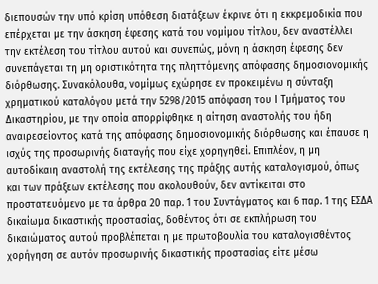διεπουσών την υπό κρίση υπόθεση διατάξεων έκρινε ότι η εκκρεμοδικία που επέρχεται με την άσκηση έφεσης κατά του νομίμου τίτλου, δεν αναστέλλει την εκτέλεση του τίτλου αυτού και συνεπώς, μόνη η άσκηση έφεσης δεν συνεπάγεται τη μη οριστικότητα της πληττόμενης απόφασης δημοσιονομικής διόρθωσης. Συνακόλουθα, νομίμως εχώρησε εν προκειμένω η σύνταξη χρηματικού καταλόγου μετά την 5298/2015 απόφαση του Ι Τμήματος του Δικαστηρίου, με την οποία απορρίφθηκε η αίτηση αναστολής του ήδη αναιρεσείοντος κατά της απόφασης δημοσιονομικής διόρθωσης και έπαυσε η ισχύς της προσωρινής διαταγής που είχε χορηγηθεί. Επιπλέον, η μη αυτοδίκαιη αναστολή της εκτέλεσης της πράξης αυτής καταλογισμού, όπως και των πράξεων εκτέλεσης που ακολουθούν, δεν αντίκειται στο προστατευόμενο με τα άρθρα 20 παρ. 1 του Συντάγματος και 6 παρ. 1 της ΕΣΔΑ δικαίωμα δικαστικής προστασίας, δοθέντος ότι σε εκπλήρωση του δικαιώματος αυτού προβλέπεται η με πρωτοβουλία του καταλογισθέντος χορήγηση σε αυτόν προσωρινής δικαστικής προστασίας είτε μέσω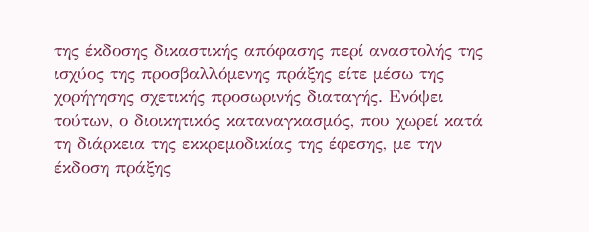της έκδοσης δικαστικής απόφασης περί αναστολής της ισχύος της προσβαλλόμενης πράξης είτε μέσω της χορήγησης σχετικής προσωρινής διαταγής. Ενόψει τούτων, ο διοικητικός καταναγκασμός, που χωρεί κατά τη διάρκεια της εκκρεμοδικίας της έφεσης, με την έκδοση πράξης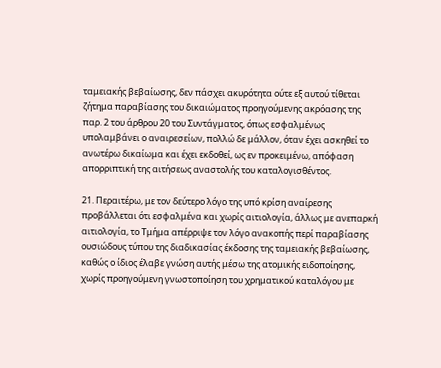ταμειακής βεβαίωσης, δεν πάσχει ακυρότητα ούτε εξ αυτού τίθεται ζήτημα παραβίασης του δικαιώματος προηγούμενης ακρόασης της παρ. 2 του άρθρου 20 του Συντάγματος, όπως εσφαλμένως υπολαμβάνει ο αναιρεσείων, πολλώ δε μάλλον, όταν έχει ασκηθεί το ανωτέρω δικαίωμα και έχει εκδοθεί, ως εν προκειμένω, απόφαση απορριπτική της αιτήσεως αναστολής του καταλογισθέντος.

21. Περαιτέρω, με τον δεύτερο λόγο της υπό κρίση αναίρεσης προβάλλεται ότι εσφαλμένα και χωρίς αιτιολογία, άλλως με ανεπαρκή αιτιολογία, το Τμήμα απέρριψε τον λόγο ανακοπής περί παραβίασης ουσιώδους τύπου της διαδικασίας έκδοσης της ταμειακής βεβαίωσης, καθώς ο ίδιος έλαβε γνώση αυτής μέσω της ατομικής ειδοποίησης, χωρίς προηγούμενη γνωστοποίηση του χρηματικού καταλόγου με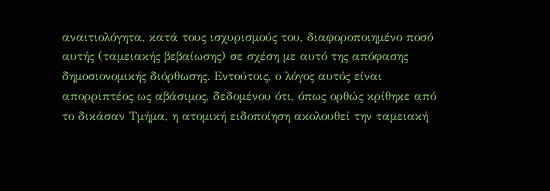αναιτιολόγητα, κατά τους ισχυρισμούς του, διαφοροποιημένο ποσό αυτής (ταμειακής βεβαίωσης) σε σχέση με αυτό της απόφασης δημοσιονομικής διόρθωσης. Εντούτοις, ο λόγος αυτός είναι απορριπτέος ως αβάσιμος, δεδομένου ότι, όπως ορθώς κρίθηκε από το δικάσαν Τμήμα, η ατομική ειδοποίηση ακολουθεί την ταμειακή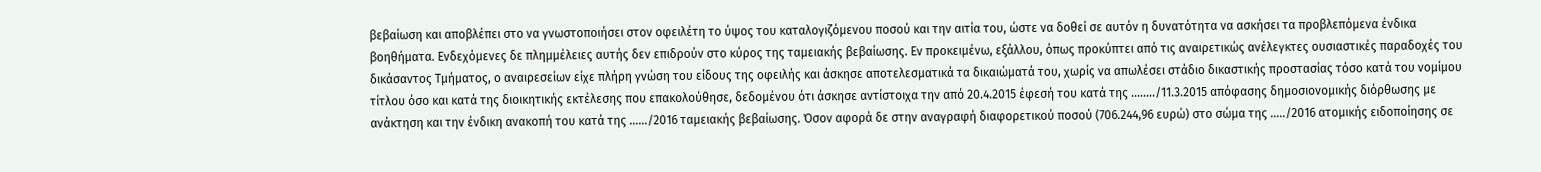βεβαίωση και αποβλέπει στο να γνωστοποιήσει στον οφειλέτη το ύψος του καταλογιζόμενου ποσού και την αιτία του, ώστε να δοθεί σε αυτόν η δυνατότητα να ασκήσει τα προβλεπόμενα ένδικα βοηθήματα. Ενδεχόμενες δε πλημμέλειες αυτής δεν επιδρούν στο κύρος της ταμειακής βεβαίωσης. Εν προκειμένω, εξάλλου, όπως προκύπτει από τις αναιρετικώς ανέλεγκτες ουσιαστικές παραδοχές του δικάσαντος Τμήματος, ο αναιρεσείων είχε πλήρη γνώση του είδους της οφειλής και άσκησε αποτελεσματικά τα δικαιώματά του, χωρίς να απωλέσει στάδιο δικαστικής προστασίας τόσο κατά του νομίμου τίτλου όσο και κατά της διοικητικής εκτέλεσης που επακολούθησε, δεδομένου ότι άσκησε αντίστοιχα την από 20.4.2015 έφεσή του κατά της ......../11.3.2015 απόφασης δημοσιονομικής διόρθωσης με ανάκτηση και την ένδικη ανακοπή του κατά της ……/2016 ταμειακής βεβαίωσης. Όσον αφορά δε στην αναγραφή διαφορετικού ποσού (706.244,96 ευρώ) στο σώμα της …../2016 ατομικής ειδοποίησης σε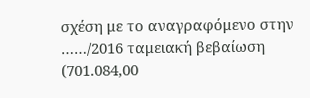σχέση με το αναγραφόμενο στην ……/2016 ταμειακή βεβαίωση (701.084,00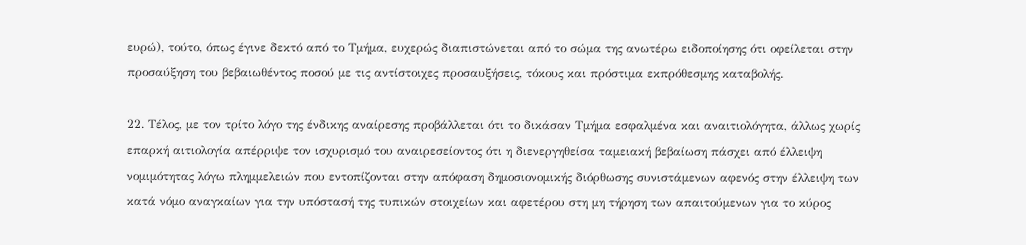ευρώ), τούτο, όπως έγινε δεκτό από το Τμήμα, ευχερώς διαπιστώνεται από το σώμα της ανωτέρω ειδοποίησης ότι οφείλεται στην προσαύξηση του βεβαιωθέντος ποσού με τις αντίστοιχες προσαυξήσεις, τόκους και πρόστιμα εκπρόθεσμης καταβολής.

22. Τέλος, με τον τρίτο λόγο της ένδικης αναίρεσης προβάλλεται ότι το δικάσαν Τμήμα εσφαλμένα και αναιτιολόγητα, άλλως χωρίς επαρκή αιτιολογία απέρριψε τον ισχυρισμό του αναιρεσείοντος ότι η διενεργηθείσα ταμειακή βεβαίωση πάσχει από έλλειψη νομιμότητας λόγω πλημμελειών που εντοπίζονται στην απόφαση δημοσιονομικής διόρθωσης συνιστάμενων αφενός στην έλλειψη των κατά νόμο αναγκαίων για την υπόστασή της τυπικών στοιχείων και αφετέρου στη μη τήρηση των απαιτούμενων για το κύρος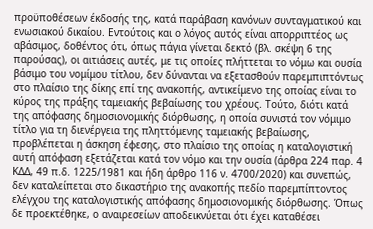προϋποθέσεων έκδοσής της, κατά παράβαση κανόνων συνταγματικού και ενωσιακού δικαίου. Εντούτοις και ο λόγος αυτός είναι απορριπτέος ως αβάσιμος, δοθέντος ότι, όπως πάγια γίνεται δεκτό (βλ. σκέψη 6 της παρούσας), οι αιτιάσεις αυτές, με τις οποίες πλήττεται το νόμω και ουσία βάσιμο του νομίμου τίτλου, δεν δύνανται να εξετασθούν παρεμπιπτόντως στο πλαίσιο της δίκης επί της ανακοπής, αντικείμενο της οποίας είναι το κύρος της πράξης ταμειακής βεβαίωσης του χρέους. Τούτο, διότι κατά της απόφασης δημοσιονομικής διόρθωσης, η οποία συνιστά τον νόμιμο τίτλο για τη διενέργεια της πληττόμενης ταμειακής βεβαίωσης, προβλέπεται η άσκηση έφεσης, στο πλαίσιο της οποίας η καταλογιστική αυτή απόφαση εξετάζεται κατά τον νόμο και την ουσία (άρθρα 224 παρ. 4 ΚΔΔ, 49 π.δ. 1225/1981 και ήδη άρθρο 116 ν. 4700/2020) και συνεπώς, δεν καταλείπεται στο δικαστήριο της ανακοπής πεδίο παρεμπίπτοντος ελέγχου της καταλογιστικής απόφασης δημοσιονομικής διόρθωσης. Όπως δε προεκτέθηκε, ο αναιρεσείων αποδεικνύεται ότι έχει καταθέσει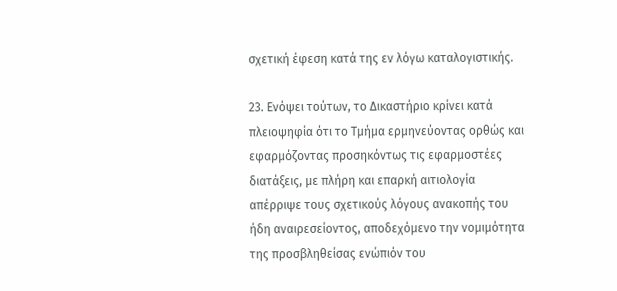σχετική έφεση κατά της εν λόγω καταλογιστικής.

23. Ενόψει τούτων, το Δικαστήριο κρίνει κατά πλειοψηφία ότι το Τμήμα ερμηνεύοντας ορθώς και εφαρμόζοντας προσηκόντως τις εφαρμοστέες διατάξεις, με πλήρη και επαρκή αιτιολογία απέρριψε τους σχετικούς λόγους ανακοπής του ήδη αναιρεσείοντος, αποδεχόμενο την νομιμότητα της προσβληθείσας ενώπιόν του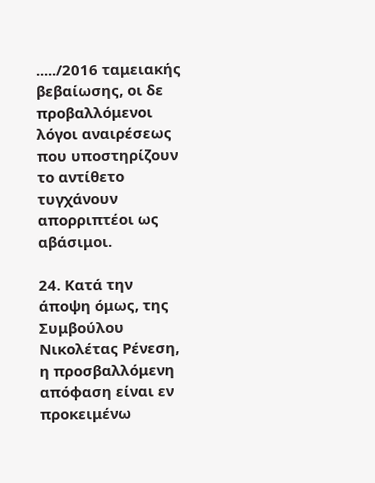...../2016 ταμειακής βεβαίωσης, οι δε προβαλλόμενοι λόγοι αναιρέσεως που υποστηρίζουν το αντίθετο τυγχάνουν απορριπτέοι ως αβάσιμοι.

24. Κατά την άποψη όμως, της Συμβούλου Νικολέτας Ρένεση, η προσβαλλόμενη απόφαση είναι εν προκειμένω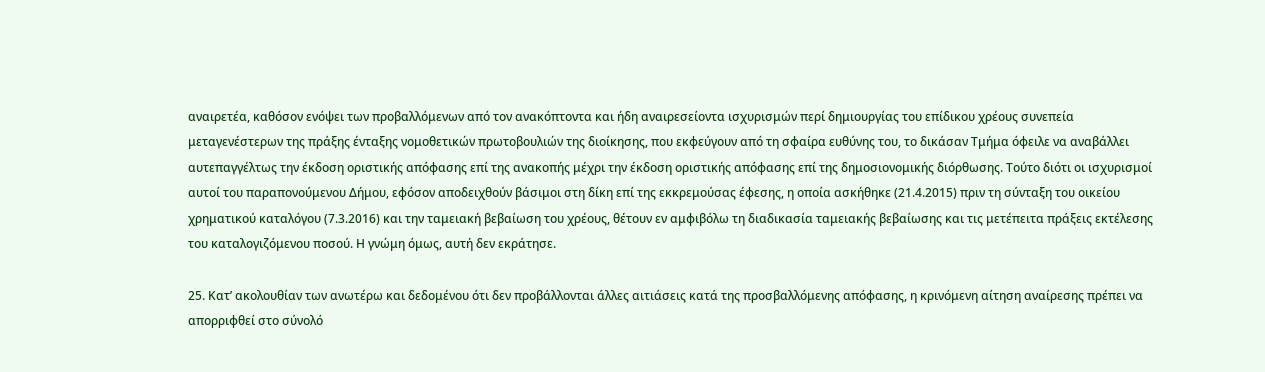αναιρετέα, καθόσον ενόψει των προβαλλόμενων από τον ανακόπτοντα και ήδη αναιρεσείοντα ισχυρισμών περί δημιουργίας του επίδικου χρέους συνεπεία μεταγενέστερων της πράξης ένταξης νομοθετικών πρωτοβουλιών της διοίκησης, που εκφεύγουν από τη σφαίρα ευθύνης του, το δικάσαν Τμήμα όφειλε να αναβάλλει αυτεπαγγέλτως την έκδοση οριστικής απόφασης επί της ανακοπής μέχρι την έκδοση οριστικής απόφασης επί της δημοσιονομικής διόρθωσης. Τούτο διότι οι ισχυρισμοί αυτοί του παραπονούμενου Δήμου, εφόσον αποδειχθούν βάσιμοι στη δίκη επί της εκκρεμούσας έφεσης, η οποία ασκήθηκε (21.4.2015) πριν τη σύνταξη του οικείου χρηματικού καταλόγου (7.3.2016) και την ταμειακή βεβαίωση του χρέους, θέτουν εν αμφιβόλω τη διαδικασία ταμειακής βεβαίωσης και τις μετέπειτα πράξεις εκτέλεσης του καταλογιζόμενου ποσού. Η γνώμη όμως, αυτή δεν εκράτησε.

25. Κατ’ ακολουθίαν των ανωτέρω και δεδομένου ότι δεν προβάλλονται άλλες αιτιάσεις κατά της προσβαλλόμενης απόφασης, η κρινόμενη αίτηση αναίρεσης πρέπει να απορριφθεί στο σύνολό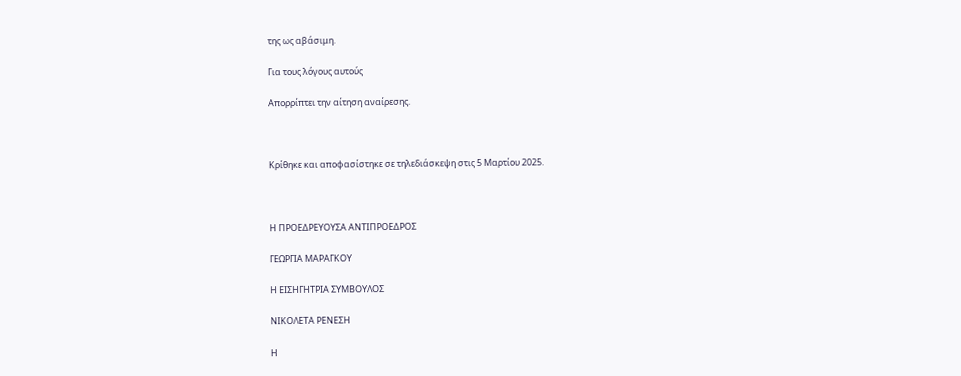της ως αβάσιμη.

Για τους λόγους αυτούς

Απορρίπτει την αίτηση αναίρεσης.



Κρίθηκε και αποφασίστηκε σε τηλεδιάσκεψη στις 5 Μαρτίου 2025.



Η ΠΡΟΕΔΡΕΥΟΥΣΑ ΑΝΤΙΠΡΟΕΔΡΟΣ

ΓΕΩΡΓΙΑ ΜΑΡΑΓΚΟΥ

Η ΕΙΣΗΓΗΤΡΙΑ ΣΥΜΒΟΥΛΟΣ

ΝΙΚΟΛΕΤΑ ΡΕΝΕΣΗ

Η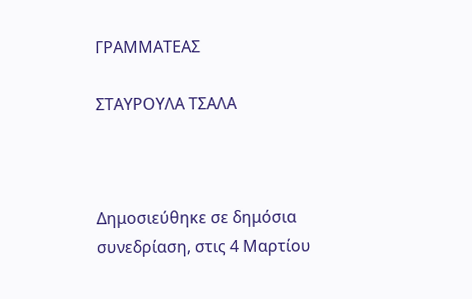ΓΡΑΜΜΑΤΕΑΣ

ΣΤΑΥΡΟΥΛΑ ΤΣΑΛΑ



Δημοσιεύθηκε σε δημόσια συνεδρίαση, στις 4 Μαρτίου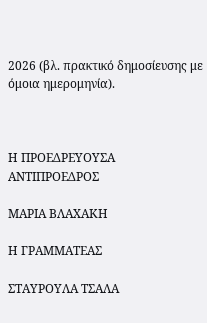2026 (βλ. πρακτικό δημοσίευσης με όμοια ημερομηνία).



Η ΠΡΟΕΔΡΕΥΟΥΣΑ ΑΝΤΙΠΡΟΕΔΡΟΣ

ΜΑΡΙΑ ΒΛΑΧΑΚΗ

Η ΓΡΑΜΜΑΤΕΑΣ

ΣΤΑΥΡΟΥΛΑ ΤΣΑΛΑ